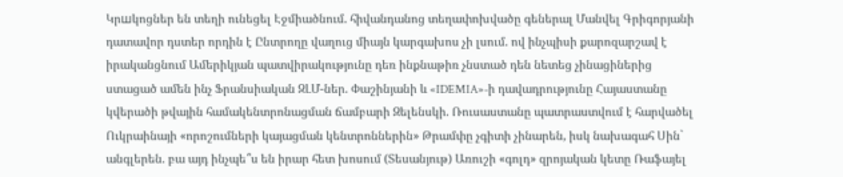Կրшկոցներ են տեղի ունեցել Էջմիածնում. հիվանդանոց տեղափոխվածը գեներալ Մանվել Գրիգորյանի դատավոր դստեր որդին է Ընտրողը վաղուց միայն կարգախոս չի լսում. ով ինչպիսի քարոզարշավ է իրականցնում Ամերիկյան պատվիրակությունը դեռ ինքնաթիռ չնստած դեն նետեց չինացիներից ստացած ամեն ինչ Ֆրանսիական ԶԼՄ-ներ. Փաշինյանի և «IDEMIA»-ի դավադրությունը Հայաստանը կվերածի թվային համակենտրոնացման ճամբարի Զելենսկի. Ռուսաստանը պատրաստվում է հարվածել Ուկրաինայի «որոշումների կայացման կենտրոններին» Թրամփը չգիտի չինարեն, իսկ նախագահ Սին` անգլերեն. բա այդ ինչպե՞ս են իրար հետ խոսում (Տեսանյութ) Առուշի «գոլդ» զրոյական կետը Ռաֆայել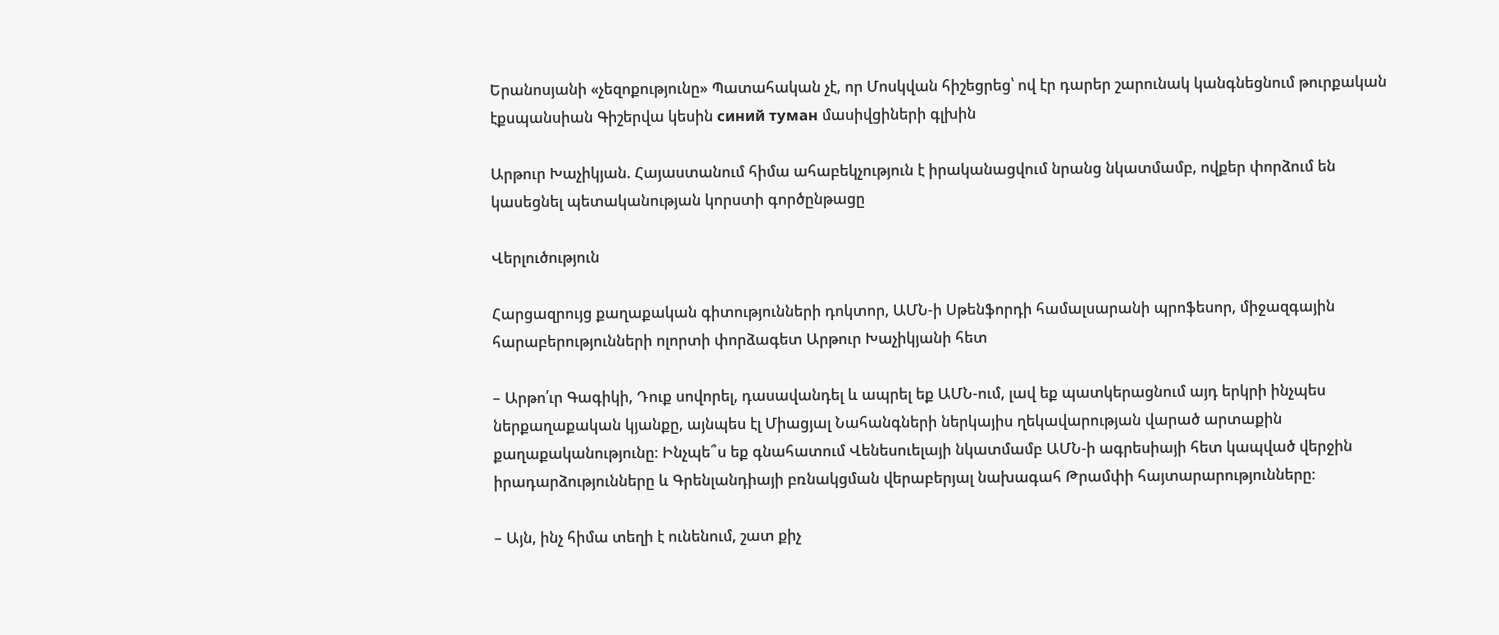Երանոսյանի «չեզոքությունը» Պատահական չէ, որ Մոսկվան հիշեցրեց՝ ով էր դարեր շարունակ կանգնեցնում թուրքական էքսպանսիան Գիշերվա կեսին синий туман մասիվցիների գլխին

Արթուր Խաչիկյան. Հայաստանում հիմա ահաբեկչություն է իրականացվում նրանց նկատմամբ, ովքեր փորձում են կասեցնել պետականության կորստի գործընթացը

Վերլուծություն

Հարցազրույց քաղաքական գիտությունների դոկտոր, ԱՄՆ-ի Սթենֆորդի համալսարանի պրոֆեսոր, միջազգային հարաբերությունների ոլորտի փորձագետ Արթուր Խաչիկյանի հետ

– Արթո՛ւր Գագիկի, Դուք սովորել, դասավանդել և ապրել եք ԱՄՆ-ում, լավ եք պատկերացնում այդ երկրի ինչպես ներքաղաքական կյանքը, այնպես էլ Միացյալ Նահանգների ներկայիս ղեկավարության վարած արտաքին քաղաքականությունը։ Ինչպե՞ս եք գնահատում Վենեսուելայի նկատմամբ ԱՄՆ-ի ագրեսիայի հետ կապված վերջին իրադարձությունները և Գրենլանդիայի բռնակցման վերաբերյալ նախագահ Թրամփի հայտարարությունները։

– Այն, ինչ հիմա տեղի է ունենում, շատ քիչ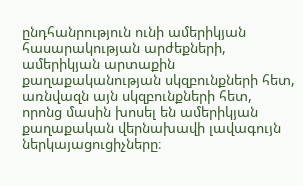ընդհանրություն ունի ամերիկյան հասարակության արժեքների, ամերիկյան արտաքին քաղաքականության սկզբունքների հետ, առնվազն այն սկզբունքների հետ, որոնց մասին խոսել են ամերիկյան քաղաքական վերնախավի լավագույն ներկայացուցիչները։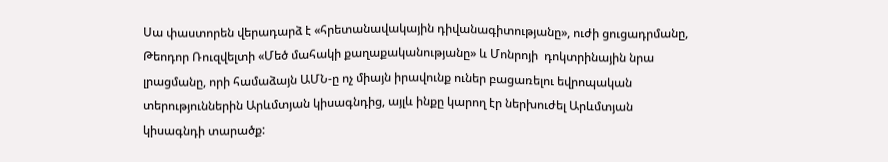Սա փաստորեն վերադարձ է «հրետանավակային դիվանագիտությանը», ուժի ցուցադրմանը, Թեոդոր Ռուզվելտի «Մեծ մահակի քաղաքականությանը» և Մոնրոյի  դոկտրինային նրա լրացմանը, որի համաձայն ԱՄՆ-ը ոչ միայն իրավունք ուներ բացառելու եվրոպական տերություններին Արևմտյան կիսագնդից, այլև ինքը կարող էր ներխուժել Արևմտյան կիսագնդի տարածք: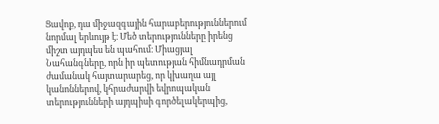Ցավոք, դա միջազգային հարաբերություններում նորմալ երևույթ է։ Մեծ տերությունները իրենց միշտ այդպես են պահում։ Միացյալ Նահանգները, որն իր պետության հիմնադրման ժամանակ հայտարարեց, որ կխաղա այլ կանոններով, կհրաժարվի եվրոպական տերությունների այդպիսի գործելակերպից,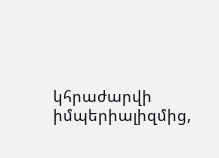կհրաժարվի իմպերիալիզմից,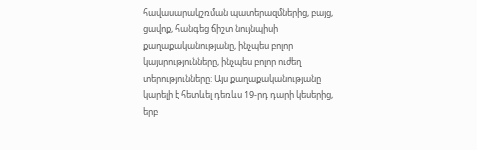հավասարակշռման պատերազմներից, բայց, ցավոք, հանգեց ճիշտ նույնպիսի քաղաքականությանը, ինչպես բոլոր կայսրությունները, ինչպես բոլոր ուժեղ տերությունները: Այս քաղաքականությանը կարելի է հետևել դեռևս 19-րդ դարի կեսերից, երբ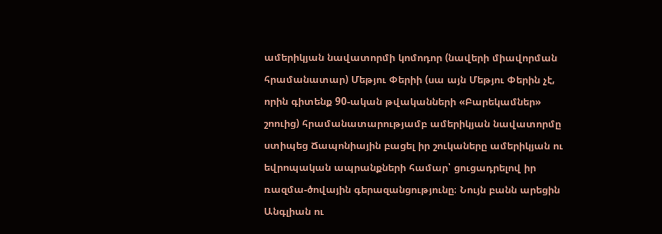ամերիկյան նավատորմի կոմոդոր (նավերի միավորման հրամանատար) Մեթյու Փերիի (սա այն Մեթյու Փերին չէ, որին գիտենք 90-ական թվականների «Բարեկամներ» շոուից) հրամանատարությամբ ամերիկյան նավատորմը ստիպեց Ճապոնիային բացել իր շուկաները ամերիկյան ու եվրոպական ապրանքների համար՝ ցուցադրելով իր ռազմա-ծովային գերազանցությունը։ Նույն բանն արեցին Անգլիան ու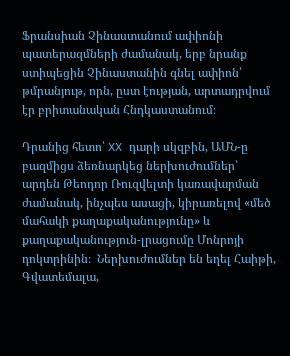Ֆրանսիան Չինաստանում ափիոնի պատերազմների ժամանակ, երբ նրանք ստիպեցին Չինաստանին գնել ափիոն՝ թմրանյութ, որն, ըստ էության, արտադրվում էր բրիտանական Հնդկաստանում։

Դրանից հետո՝ XX դարի սկզբին, ԱՄՆ-ը բազմիցս ձեռնարկեց ներխուժումներ՝ արդեն Թեոդոր Ռուզվելտի կառավարման ժամանակ, ինչպես ասացի, կիրառելով «մեծ մահակի քաղաքականությունը» և քաղաքականություն-լրացումը Մոնրոյի դոկտրինին։  Ներխուժումներ են եղել Հաիթի, Գվատեմալա,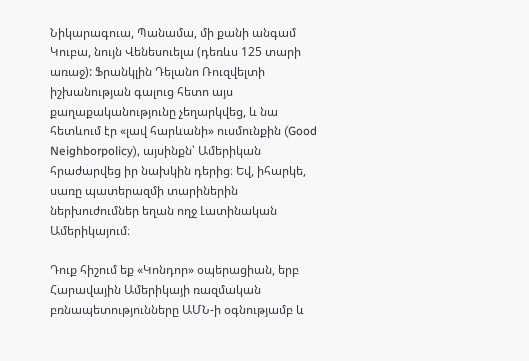Նիկարագուա, Պանամա, մի քանի անգամ Կուբա, նույն Վենեսուելա (դեռևս 125 տարի առաջ): Ֆրանկլին Դելանո Ռուզվելտի իշխանության գալուց հետո այս քաղաքականությունը չեղարկվեց, և նա հետևում էր «լավ հարևանի» ուսմունքին (Good Neighborpolicy), այսինքն՝ Ամերիկան հրաժարվեց իր նախկին դերից։ Եվ, իհարկե, սառը պատերազմի տարիներին ներխուժումներ եղան ողջ Լատինական Ամերիկայում։

Դուք հիշում եք «Կոնդոր» օպերացիան, երբ Հարավային Ամերիկայի ռազմական բռնապետությունները ԱՄՆ-ի օգնությամբ և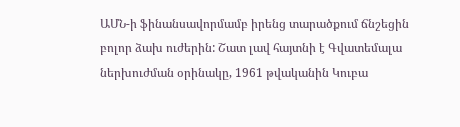ԱՄՆ-ի ֆինանսավորմամբ իրենց տարածքում ճնշեցին բոլոր ձախ ուժերին: Շատ լավ հայտնի է Գվատեմալա ներխուժման օրինակը, 1961 թվականին Կուբա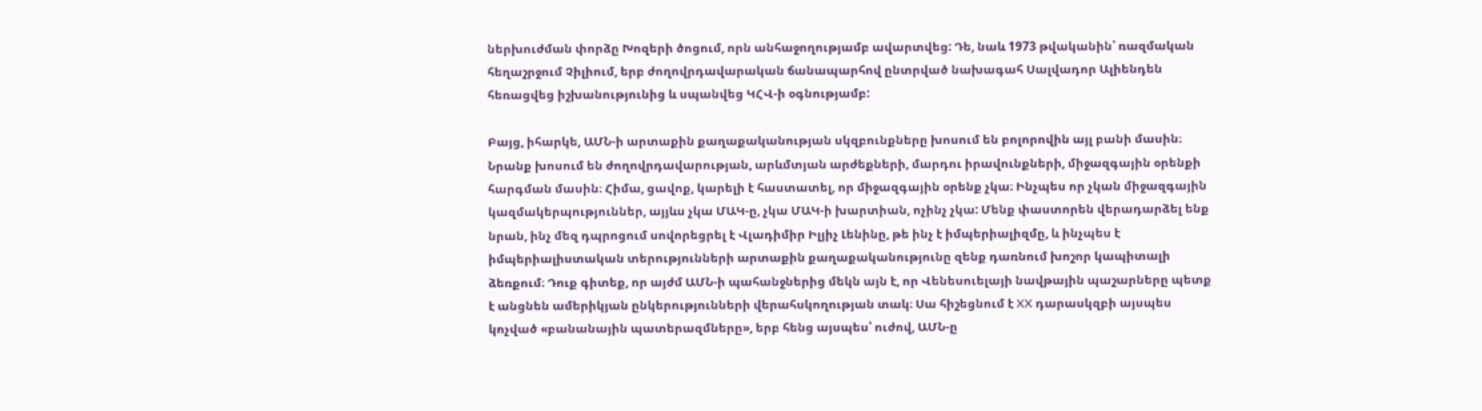ներխուժման փորձը Խոզերի ծոցում, որն անհաջողությամբ ավարտվեց: Դե, նաև 1973 թվականին՝ ռազմական հեղաշրջում Չիլիում, երբ ժողովրդավարական ճանապարհով ընտրված նախագահ Սալվադոր Ալիենդեն հեռացվեց իշխանությունից և սպանվեց ԿՀՎ-ի օգնությամբ:

Բայց, իհարկե, ԱՄՆ-ի արտաքին քաղաքականության սկզբունքները խոսում են բոլորովին այլ բանի մասին։ Նրանք խոսում են ժողովրդավարության, արևմտյան արժեքների, մարդու իրավունքների, միջազգային օրենքի հարգման մասին։ Հիմա, ցավոք, կարելի է հաստատել, որ միջազգային օրենք չկա։ Ինչպես որ չկան միջազգային կազմակերպություններ, այյևս չկա ՄԱԿ-ը, չկա ՄԱԿ-ի խարտիան, ոչինչ չկա: Մենք փաստորեն վերադարձել ենք նրան, ինչ մեզ դպրոցում սովորեցրել է Վլադիմիր Իլյիչ Լենինը, թե ինչ է իմպերիալիզմը, և ինչպես է իմպերիալիստական տերությունների արտաքին քաղաքականությունը զենք դառնում խոշոր կապիտալի ձեռքում։ Դուք գիտեք, որ այժմ ԱՄՆ-ի պահանջներից մեկն այն է, որ Վենեսուելայի նավթային պաշարները պետք է անցնեն ամերիկյան ընկերությունների վերահսկողության տակ։ Սա հիշեցնում է XX դարասկզբի այսպես կոչված «բանանային պատերազմները», երբ հենց այսպես՝ ուժով, ԱՄՆ-ը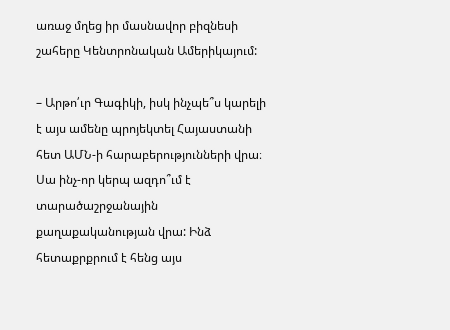առաջ մղեց իր մասնավոր բիզնեսի շահերը Կենտրոնական Ամերիկայում:

– Արթո՛ւր Գագիկի, իսկ ինչպե՞ս կարելի է այս ամենը պրոյեկտել Հայաստանի հետ ԱՄՆ-ի հարաբերությունների վրա։ Սա ինչ-որ կերպ ազդո՞ւմ է տարածաշրջանային քաղաքականության վրա: Ինձ հետաքրքրում է հենց այս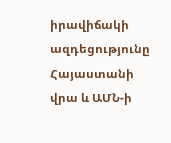իրավիճակի ազդեցությունը Հայաստանի վրա և ԱՄՆ-ի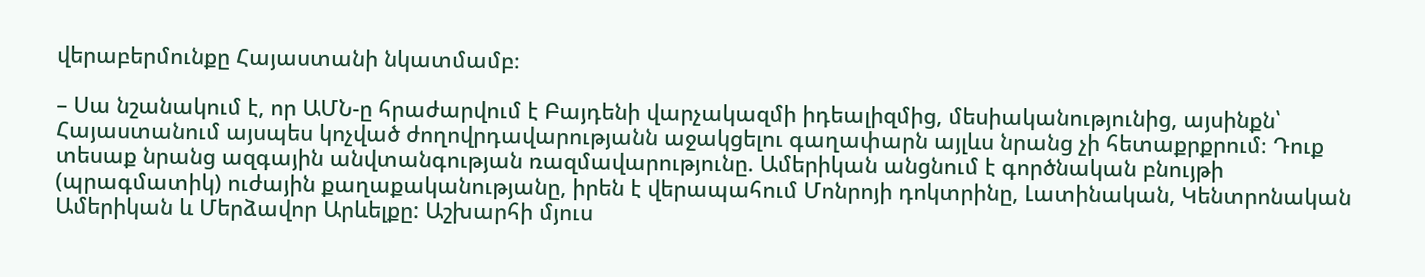վերաբերմունքը Հայաստանի նկատմամբ։

– Սա նշանակում է, որ ԱՄՆ-ը հրաժարվում է Բայդենի վարչակազմի իդեալիզմից, մեսիականությունից, այսինքն՝ Հայաստանում այսպես կոչված ժողովրդավարությանն աջակցելու գաղափարն այլևս նրանց չի հետաքրքրում։ Դուք տեսաք նրանց ազգային անվտանգության ռազմավարությունը. Ամերիկան անցնում է գործնական բնույթի (պրագմատիկ) ուժային քաղաքականությանը, իրեն է վերապահում Մոնրոյի դոկտրինը, Լատինական, Կենտրոնական Ամերիկան և Մերձավոր Արևելքը: Աշխարհի մյուս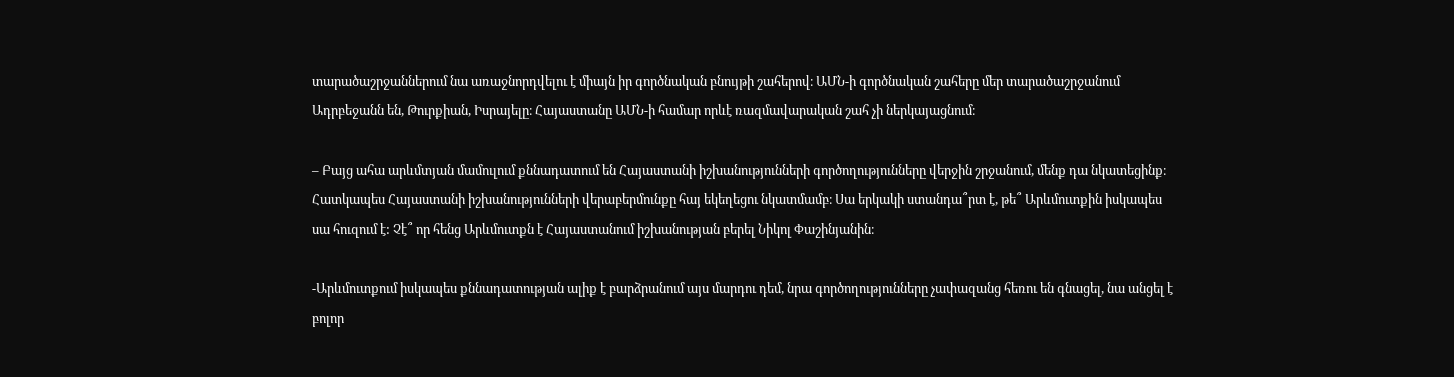տարածաշրջաններում նա առաջնորդվելու է միայն իր գործնական բնույթի շահերով։ ԱՄՆ-ի գործնական շահերը մեր տարածաշրջանում Ադրբեջանն են, Թուրքիան, Իսրայելը։ Հայաստանը ԱՄՆ-ի համար որևէ ռազմավարական շահ չի ներկայացնում։

– Բայց ահա արևմտյան մամուլում քննադատում են Հայաստանի իշխանությունների գործողությունները վերջին շրջանում, մենք դա նկատեցինք։ Հատկապես Հայաստանի իշխանությունների վերաբերմունքը հայ եկեղեցու նկատմամբ։ Սա երկակի ստանդա՞րտ է, թե՞ Արևմուտքին իսկապես սա հուզում է: Չէ՞ որ հենց Արևմուտքն է Հայաստանում իշխանության բերել Նիկոլ Փաշինյանին։

-Արևմուտքում իսկապես քննադատության ալիք է բարձրանում այս մարդու դեմ, նրա գործողությունները չափազանց հեռու են գնացել, նա անցել է բոլոր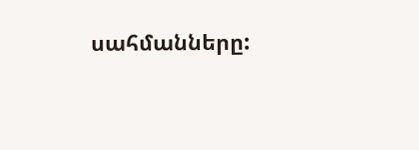սահմանները: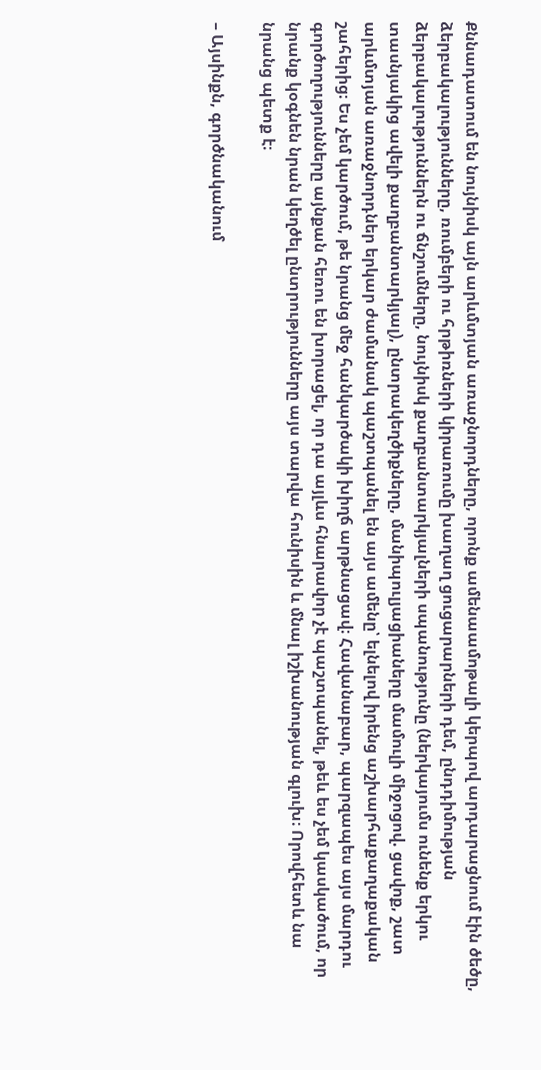Քննադատում են նույնիսկ այն արևմտյան առաջնորդները, որոնք ամենաամոթալի կերպով արդարացնում էին ծեծը, ձերբակալությունները, ռումբերի ու հրթիռների կիրառումը խաղաղ ցուցարարների դեմ, ընդդիմության ձերբակալություններն ու ճնշումները, նույնիսկ քաղբանտարկյալների սպանությունը (ներկայումս ունենք երկու տասնյակից ավելի քաղբանտարկյալ), ընտրակեղծիքները, մանիպուլյացիաները մամուլի միջոցով. ցավոք, շատ արևմտյան առաջնորդներ երկար ժամանակ պաշտպանել են այս ամենը՝ ելնելով իրենց աշխարհաքաղաքական շահերից։ Ես չեմ կարծում, թե նրանց մեջ հանկարծակի խիղճ արթնացավ։ Հավանաբար, պարզապես այս մարդու գործողությունները այնքան հեռու են խորացել, որ դա այլևս հնարավոր չէ պաշտպանել, թեև ես չեմ կասկածում, որ նրանք կօգնեն նրան կեղծել ընտրությունները այս տարվա հունիսին և մնալ իշխանության գլուխ։ Որովհետև նա նրանց պետք է։

– Այսինքն, գործնականում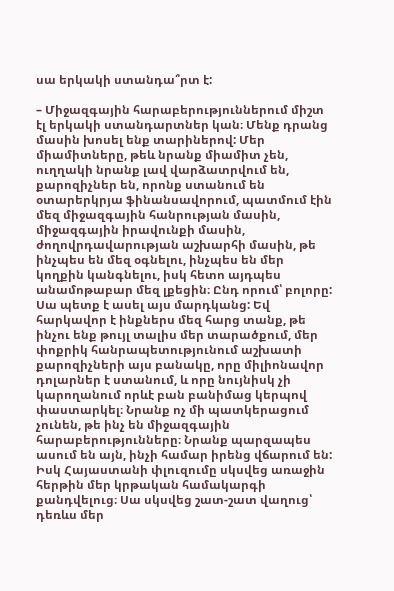սա երկակի ստանդա՞րտ է:

– Միջազգային հարաբերություններում միշտ էլ երկակի ստանդարտներ կան։ Մենք դրանց մասին խոսել ենք տարիներով: Մեր միամիտները, թեև նրանք միամիտ չեն, ուղղակի նրանք լավ վարձատրվում են, քարոզիչներ են, որոնք ստանում են օտարերկրյա ֆինանսավորում, պատմում էին մեզ միջազգային հանրության մասին, միջազգային իրավունքի մասին, ժողովրդավարության աշխարհի մասին, թե ինչպես են մեզ օգնելու, ինչպես են մեր կողքին կանգնելու, իսկ հետո այդպես անամոթաբար մեզ լքեցին։ Ընդ որում՝ բոլորը: Սա պետք է ասել այս մարդկանց: Եվ հարկավոր է ինքներս մեզ հարց տանք, թե ինչու ենք թույլ տալիս մեր տարածքում, մեր փոքրիկ հանրապետությունում աշխատի քարոզիչների այս բանակը, որը միլիոնավոր դոլարներ է ստանում, և որը նույնիսկ չի կարողանում որևէ բան բանիմաց կերպով փաստարկել։ Նրանք ոչ մի պատկերացում չունեն, թե ինչ են միջազգային հարաբերությունները։ Նրանք պարզապես ասում են այն, ինչի համար իրենց վճարում են: Իսկ Հայաստանի փլուզումը սկսվեց առաջին հերթին մեր կրթական համակարգի քանդվելուց։ Սա սկսվեց շատ-շատ վաղուց՝ դեռևս մեր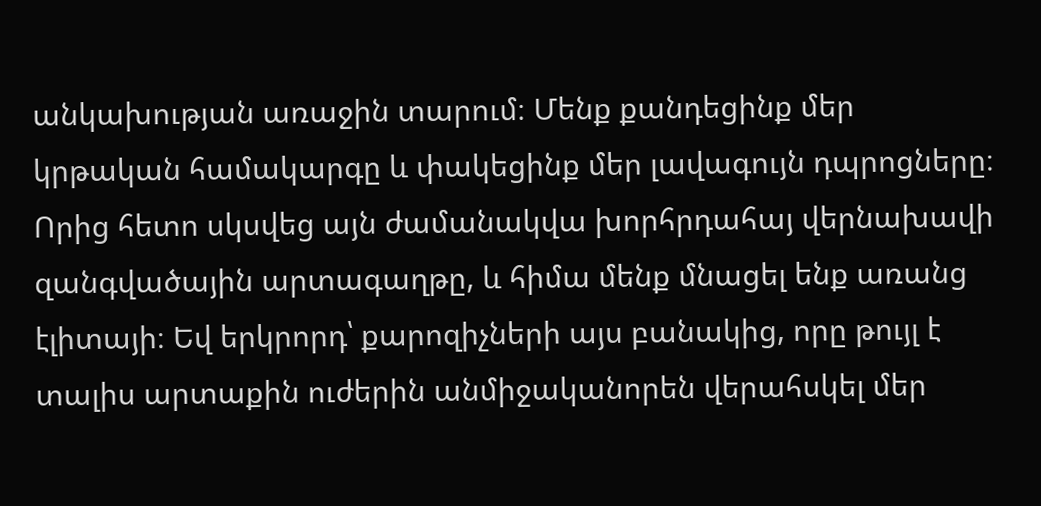անկախության առաջին տարում։ Մենք քանդեցինք մեր կրթական համակարգը և փակեցինք մեր լավագույն դպրոցները։ Որից հետո սկսվեց այն ժամանակվա խորհրդահայ վերնախավի զանգվածային արտագաղթը, և հիմա մենք մնացել ենք առանց էլիտայի։ Եվ երկրորդ՝ քարոզիչների այս բանակից, որը թույլ է տալիս արտաքին ուժերին անմիջականորեն վերահսկել մեր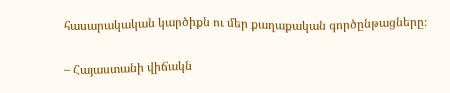հասարակական կարծիքն ու մեր քաղաքական գործընթացները։

– Հայաստանի վիճակն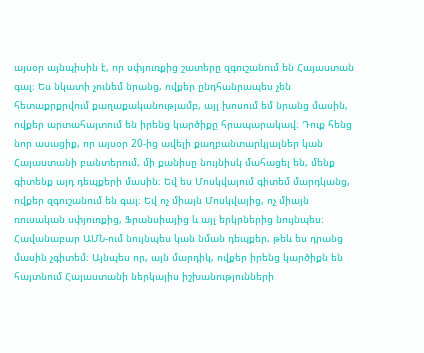այսօր այնպիսին է, որ սփյուռքից շատերը զգուշանում են Հայաստան գալ։ Ես նկատի չունեմ նրանց, ովքեր ընդհանրապես չեն հետաքրքրվում քաղաքականությամբ, այլ խոսում եմ նրանց մասին, ովքեր արտահայտում են իրենց կարծիքը հրապարակավ։ Դուք հենց նոր ասացիք, որ այսօր 20-ից ավելի քաղբանտարկյալներ կան Հայաստանի բանտերում, մի քանիսը նույնիսկ մահացել են, մենք գիտենք այդ դեպքերի մասին։ Եվ ես Մոսկվայում գիտեմ մարդկանց, ովքեր զգուշանում են գալ։ Եվ ոչ միայն Մոսկվայից, ոչ միայն ռուսական սփյուռքից, Ֆրանսիայից և այլ երկրներից նույնպես։ Հավանաբար ԱՄՆ-ում նույնպես կան նման դեպքեր, թեև ես դրանց մասին չգիտեմ։ Այնպես որ, այն մարդիկ, ովքեր իրենց կարծիքն են հայտնում Հայաստանի ներկայիս իշխանությունների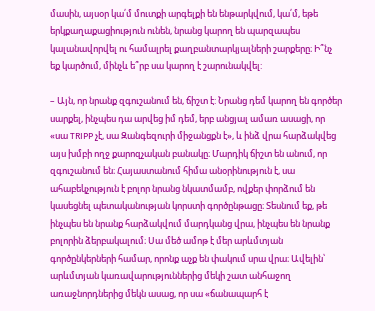մասին, այսօր կա՛մ մուտքի արգելքի են ենթարկվում, կա՛մ, եթե երկքաղաքացիություն ունեն, նրանց կարող են պարզապես կալանավորվել ու համալրել քաղբանտարկյալների շարքերը։ Ի՞նչ եք կարծում, մինչև ե՞րբ սա կարող է շարունակվել:

– Այն, որ նրանք զգուշանում են, ճիշտ է: Նրանց դեմ կարող են գործեր սարքել, ինչպես դա արվեց իմ դեմ, երբ անցյալ ամառ ասացի, որ «սա TRIPP չէ, սա Զանգեզուրի միջանցքն է», և ինձ վրա հարձակվեց այս խմբի ողջ քարոզչական բանակը։ Մարդիկ ճիշտ են անում, որ զգուշանում են։ Հայաստանում հիմա անօրինություն է, սա ահաբեկչություն է բոլոր նրանց նկատմամբ, ովքեր փորձում են կասեցնել պետականության կորստի գործընթացը։ Տեսնում եք, թե ինչպես են նրանք հարձակվում մարդկանց վրա, ինչպես են նրանք բոլորին ձերբակալում։ Սա մեծ ամոթ է մեր արևմտյան գործընկերների համար, որոնք աչք են փակում սրա վրա։ Ավելին՝ արևմտյան կառավարություններից մեկի շատ անհաջող առաջնորդներից մեկն ասաց, որ սա «ճանապարհ է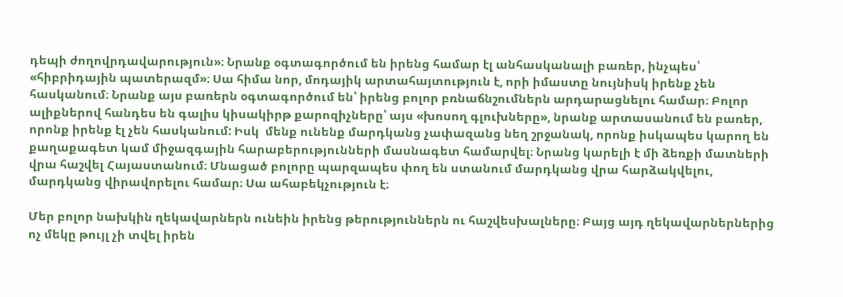դեպի ժողովրդավարություն»։ Նրանք օգտագործում են իրենց համար էլ անհասկանալի բառեր, ինչպես՝ «հիբրիդային պատերազմ»։ Սա հիմա նոր, մոդայիկ արտահայտություն է, որի իմաստը նույնիսկ իրենք չեն հասկանում։ Նրանք այս բառերն օգտագործում են՝ իրենց բոլոր բռնաճնշումներն արդարացնելու համար։ Բոլոր ալիքներով հանդես են գալիս կիսակիրթ քարոզիչները՝ այս «խոսող գլուխները», նրանք արտասանում են բառեր, որոնք իրենք էլ չեն հասկանում: Իսկ  մենք ունենք մարդկանց չափազանց նեղ շրջանակ, որոնք իսկապես կարող են քաղաքագետ կամ միջազգային հարաբերությունների մասնագետ համարվել։ Նրանց կարելի է մի ձեռքի մատների վրա հաշվել Հայաստանում։ Մնացած բոլորը պարզապես փող են ստանում մարդկանց վրա հարձակվելու, մարդկանց վիրավորելու համար։ Սա ահաբեկչություն է։

Մեր բոլոր նախկին ղեկավարներն ունեին իրենց թերություններն ու հաշվեսխալները։ Բայց այդ ղեկավարներներից ոչ մեկը թույլ չի տվել իրեն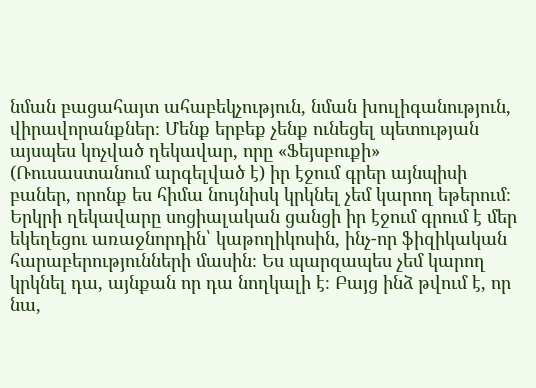նման բացահայտ ահաբեկչություն, նման խուլիգանություն, վիրավորանքներ։ Մենք երբեք չենք ունեցել պետության այսպես կոչված ղեկավար, որը «Ֆեյսբուքի» (Ռուսաստանում արգելված է) իր էջում գրեր այնպիսի բաներ, որոնք ես հիմա նույնիսկ կրկնել չեմ կարող եթերում։ Երկրի ղեկավարը սոցիալական ցանցի իր էջում գրում է մեր եկեղեցու առաջնորդին՝ կաթողիկոսին, ինչ-որ ֆիզիկական հարաբերությունների մասին։ Ես պարզապես չեմ կարող կրկնել դա, այնքան որ դա նողկալի է։ Բայց ինձ թվում է, որ նա,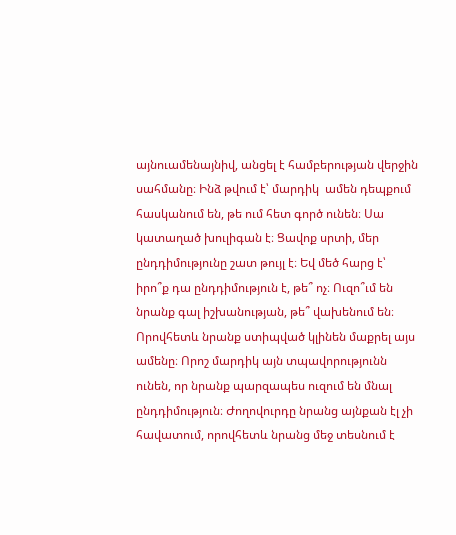այնուամենայնիվ, անցել է համբերության վերջին սահմանը։ Ինձ թվում է՝ մարդիկ  ամեն դեպքում հասկանում են, թե ում հետ գործ ունեն։ Սա կատաղած խուլիգան է։ Ցավոք սրտի, մեր ընդդիմությունը շատ թույլ է։ Եվ մեծ հարց է՝ իրո՞ք դա ընդդիմություն է, թե՞ ոչ։ Ուզո՞ւմ են նրանք գալ իշխանության, թե՞ վախենում են։ Որովհետև նրանք ստիպված կլինեն մաքրել այս ամենը։ Որոշ մարդիկ այն տպավորությունն ունեն, որ նրանք պարզապես ուզում են մնալ ընդդիմություն։ Ժողովուրդը նրանց այնքան էլ չի հավատում, որովհետև նրանց մեջ տեսնում է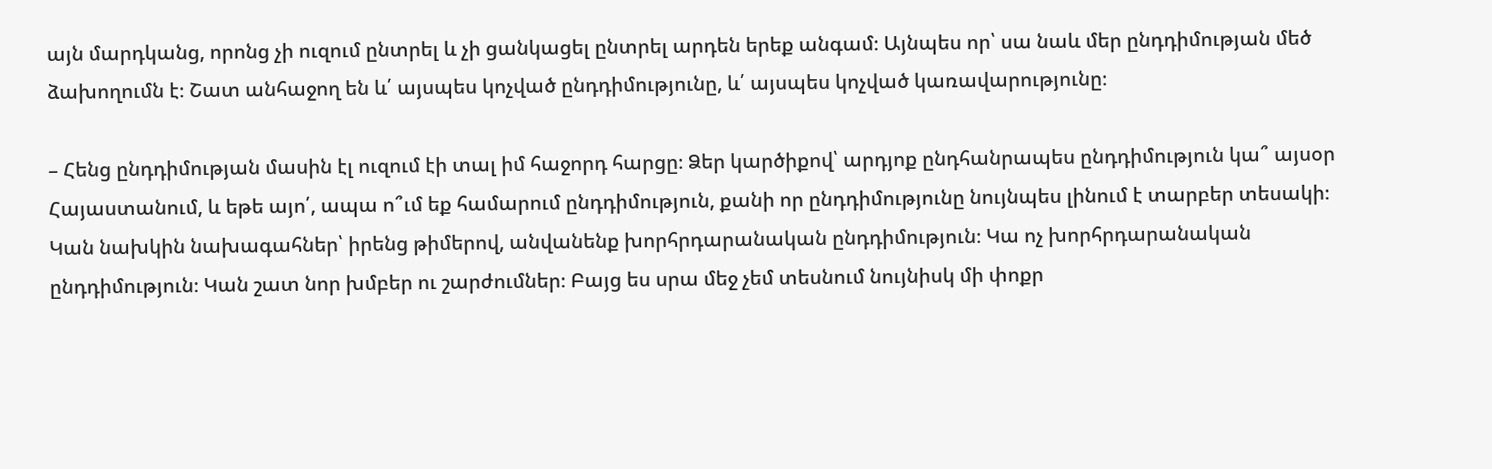այն մարդկանց, որոնց չի ուզում ընտրել և չի ցանկացել ընտրել արդեն երեք անգամ։ Այնպես որ՝ սա նաև մեր ընդդիմության մեծ ձախողումն է։ Շատ անհաջող են և՛ այսպես կոչված ընդդիմությունը, և՛ այսպես կոչված կառավարությունը։

– Հենց ընդդիմության մասին էլ ուզում էի տալ իմ հաջորդ հարցը։ Ձեր կարծիքով՝ արդյոք ընդհանրապես ընդդիմություն կա՞ այսօր Հայաստանում, և եթե այո՛, ապա ո՞ւմ եք համարում ընդդիմություն, քանի որ ընդդիմությունը նույնպես լինում է տարբեր տեսակի։ Կան նախկին նախագահներ՝ իրենց թիմերով, անվանենք խորհրդարանական ընդդիմություն։ Կա ոչ խորհրդարանական ընդդիմություն։ Կան շատ նոր խմբեր ու շարժումներ։ Բայց ես սրա մեջ չեմ տեսնում նույնիսկ մի փոքր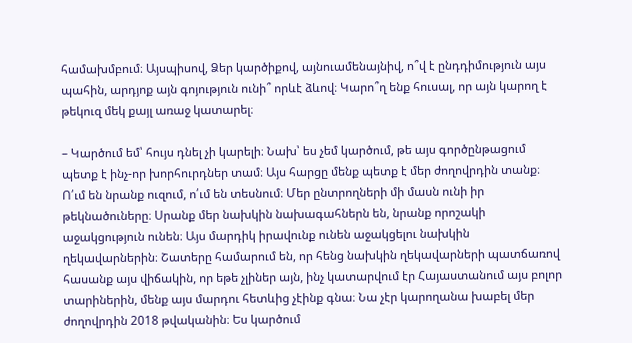համախմբում։ Այսպիսով, Ձեր կարծիքով, այնուամենայնիվ, ո՞վ է ընդդիմություն այս պահին, արդյոք այն գոյություն ունի՞ որևէ ձևով։ Կարո՞ղ ենք հուսալ, որ այն կարող է թեկուզ մեկ քայլ առաջ կատարել։

– Կարծում եմ՝ հույս դնել չի կարելի։ Նախ՝ ես չեմ կարծում, թե այս գործընթացում պետք է ինչ-որ խորհուրդներ տամ։ Այս հարցը մենք պետք է մեր ժողովրդին տանք։ Ո՛ւմ են նրանք ուզում, ո՛ւմ են տեսնում։ Մեր ընտրողների մի մասն ունի իր թեկնածուները։ Սրանք մեր նախկին նախագահներն են, նրանք որոշակի աջակցություն ունեն։ Այս մարդիկ իրավունք ունեն աջակցելու նախկին ղեկավարներին։ Շատերը համարում են, որ հենց նախկին ղեկավարների պատճառով հասանք այս վիճակին, որ եթե չլիներ այն, ինչ կատարվում էր Հայաստանում այս բոլոր տարիներին, մենք այս մարդու հետևից չէինք գնա։ Նա չէր կարողանա խաբել մեր ժողովրդին 2018 թվականին։ Ես կարծում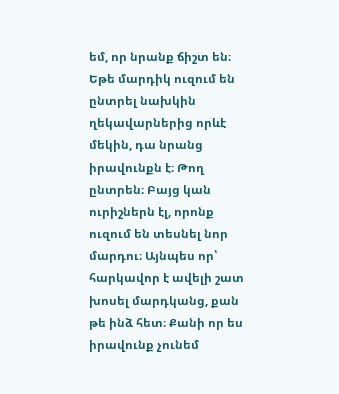եմ, որ նրանք ճիշտ են։ Եթե մարդիկ ուզում են ընտրել նախկին ղեկավարներից որևէ մեկին, դա նրանց իրավունքն է։ Թող ընտրեն։ Բայց կան ուրիշներն էլ, որոնք ուզում են տեսնել նոր մարդու։ Այնպես որ՝ հարկավոր է ավելի շատ խոսել մարդկանց, քան թե ինձ հետ։ Քանի որ ես իրավունք չունեմ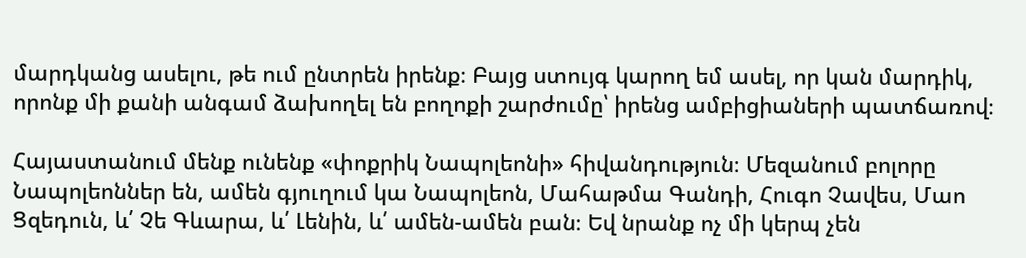մարդկանց ասելու, թե ում ընտրեն իրենք։ Բայց ստույգ կարող եմ ասել, որ կան մարդիկ, որոնք մի քանի անգամ ձախողել են բողոքի շարժումը՝ իրենց ամբիցիաների պատճառով։

Հայաստանում մենք ունենք «փոքրիկ Նապոլեոնի» հիվանդություն։ Մեզանում բոլորը Նապոլեոններ են, ամեն գյուղում կա Նապոլեոն, Մահաթմա Գանդի, Հուգո Չավես, Մաո Ցզեդուն, և՛ Չե Գևարա, և՛ Լենին, և՛ ամեն-ամեն բան։ Եվ նրանք ոչ մի կերպ չեն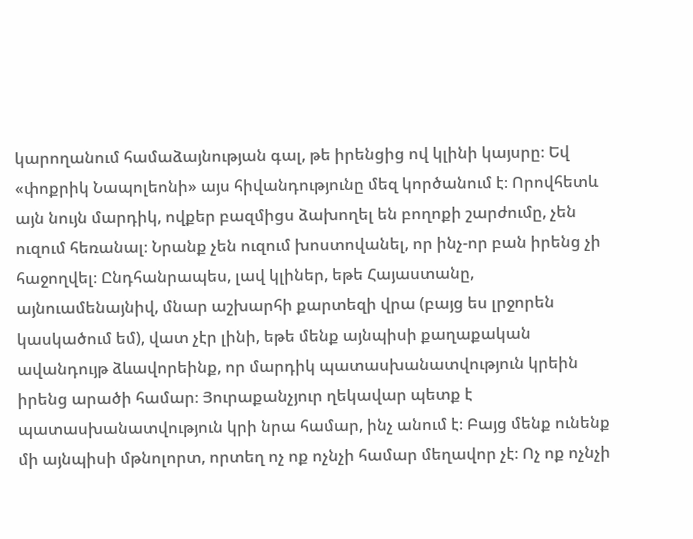կարողանում համաձայնության գալ, թե իրենցից ով կլինի կայսրը։ Եվ «փոքրիկ Նապոլեոնի» այս հիվանդությունը մեզ կործանում է։ Որովհետև այն նույն մարդիկ, ովքեր բազմիցս ձախողել են բողոքի շարժումը, չեն ուզում հեռանալ։ Նրանք չեն ուզում խոստովանել, որ ինչ-որ բան իրենց չի հաջողվել։ Ընդհանրապես, լավ կլիներ, եթե Հայաստանը, այնուամենայնիվ, մնար աշխարհի քարտեզի վրա (բայց ես լրջորեն կասկածում եմ), վատ չէր լինի, եթե մենք այնպիսի քաղաքական ավանդույթ ձևավորեինք, որ մարդիկ պատասխանատվություն կրեին իրենց արածի համար։ Յուրաքանչյուր ղեկավար պետք է պատասխանատվություն կրի նրա համար, ինչ անում է։ Բայց մենք ունենք մի այնպիսի մթնոլորտ, որտեղ ոչ ոք ոչնչի համար մեղավոր չէ։ Ոչ ոք ոչնչի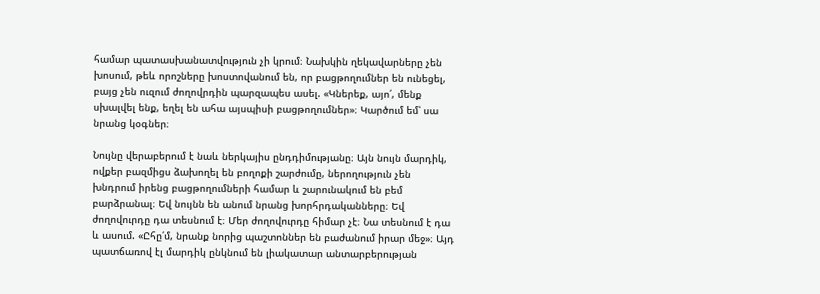համար պատասխանատվություն չի կրում։ Նախկին ղեկավարները չեն խոսում, թեև որոշները խոստովանում են, որ բացթողումներ են ունեցել, բայց չեն ուզում ժողովրդին պարզապես ասել. «Կներեք, այո՛, մենք սխալվել ենք, եղել են ահա այսպիսի բացթողումներ»։ Կարծում եմ՝ սա նրանց կօգներ։

Նույնը վերաբերում է նաև ներկայիս ընդդիմությանը։ Այն նույն մարդիկ, ովքեր բազմիցս ձախողել են բողոքի շարժումը, ներողություն չեն խնդրում իրենց բացթողումների համար և շարունակում են բեմ բարձրանալ։ Եվ նույնն են անում նրանց խորհրդականները։ Եվ ժողովուրդը դա տեսնում է։ Մեր ժողովուրդը հիմար չէ։ Նա տեսնում է դա և ասում. «Ըհը՛մ, նրանք նորից պաշտոններ են բաժանում իրար մեջ»։ Այդ պատճառով էլ մարդիկ ընկնում են լիակատար անտարբերության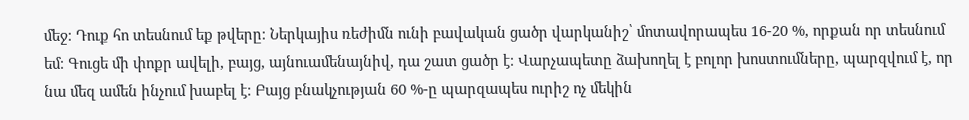մեջ։ Դուք հո տեսնում եք թվերը։ Ներկայիս ռեժիմն ունի բավական ցածր վարկանիշ՝ մոտավորապես 16-20 %, որքան որ տեսնում եմ։ Գուցե մի փոքր ավելի, բայց, այնուամենայնիվ, դա շատ ցածր է։ Վարչապետը ձախողել է բոլոր խոստումները, պարզվում է, որ նա մեզ ամեն ինչում խաբել է։ Բայց բնակչության 60 %-ը պարզապես ուրիշ ոչ մեկին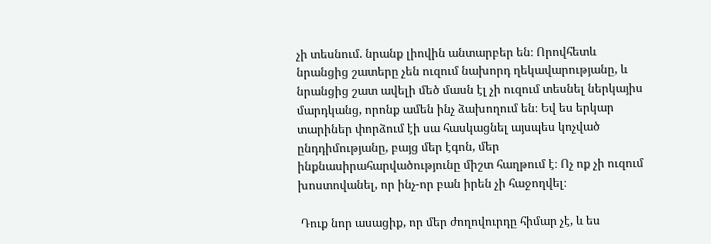չի տեսնում. նրանք լիովին անտարբեր են։ Որովհետև նրանցից շատերը չեն ուզում նախորդ ղեկավարությանը, և նրանցից շատ ավելի մեծ մասն էլ չի ուզում տեսնել ներկայիս մարդկանց, որոնք ամեն ինչ ձախողում են։ Եվ ես երկար տարիներ փորձում էի սա հասկացնել այսպես կոչված ընդդիմությանը, բայց մեր էգոն, մեր ինքնասիրահարվածությունը միշտ հաղթում է։ Ոչ ոք չի ուզում խոստովանել, որ ինչ-որ բան իրեն չի հաջողվել։

 Դուք նոր ասացիք, որ մեր ժողովուրդը հիմար չէ, և ես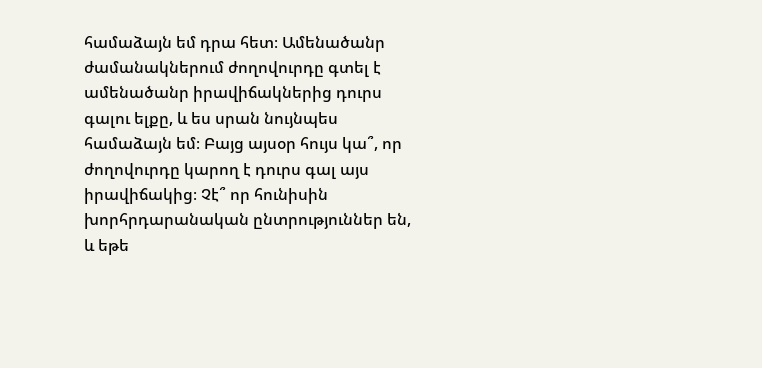համաձայն եմ դրա հետ։ Ամենածանր ժամանակներում ժողովուրդը գտել է ամենածանր իրավիճակներից դուրս գալու ելքը, և ես սրան նույնպես համաձայն եմ։ Բայց այսօր հույս կա՞, որ ժողովուրդը կարող է դուրս գալ այս իրավիճակից։ Չէ՞ որ հունիսին խորհրդարանական ընտրություններ են, և եթե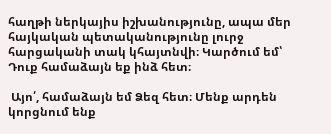հաղթի ներկայիս իշխանությունը, ապա մեր հայկական պետականությունը լուրջ հարցականի տակ կհայտնվի։ Կարծում եմ՝ Դուք համաձայն եք ինձ հետ։

 Այո՛, համաձայն եմ Ձեզ հետ։ Մենք արդեն կորցնում ենք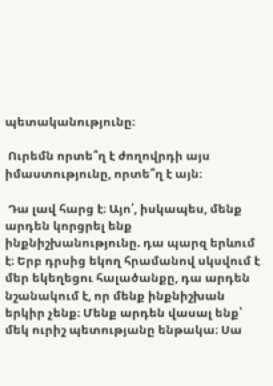պետականությունը։

 Ուրեմն որտե՞ղ է ժողովրդի այս իմաստությունը, որտե՞ղ է այն։

 Դա լավ հարց է։ Այո՛, իսկապես, մենք արդեն կորցրել ենք ինքնիշխանությունը. դա պարզ երևում է։ Երբ դրսից եկող հրամանով սկսվում է մեր եկեղեցու հալածանքը, դա արդեն նշանակում է, որ մենք ինքնիշխան երկիր չենք։ Մենք արդեն վասալ ենք՝ մեկ ուրիշ պետությանը ենթակա։ Սա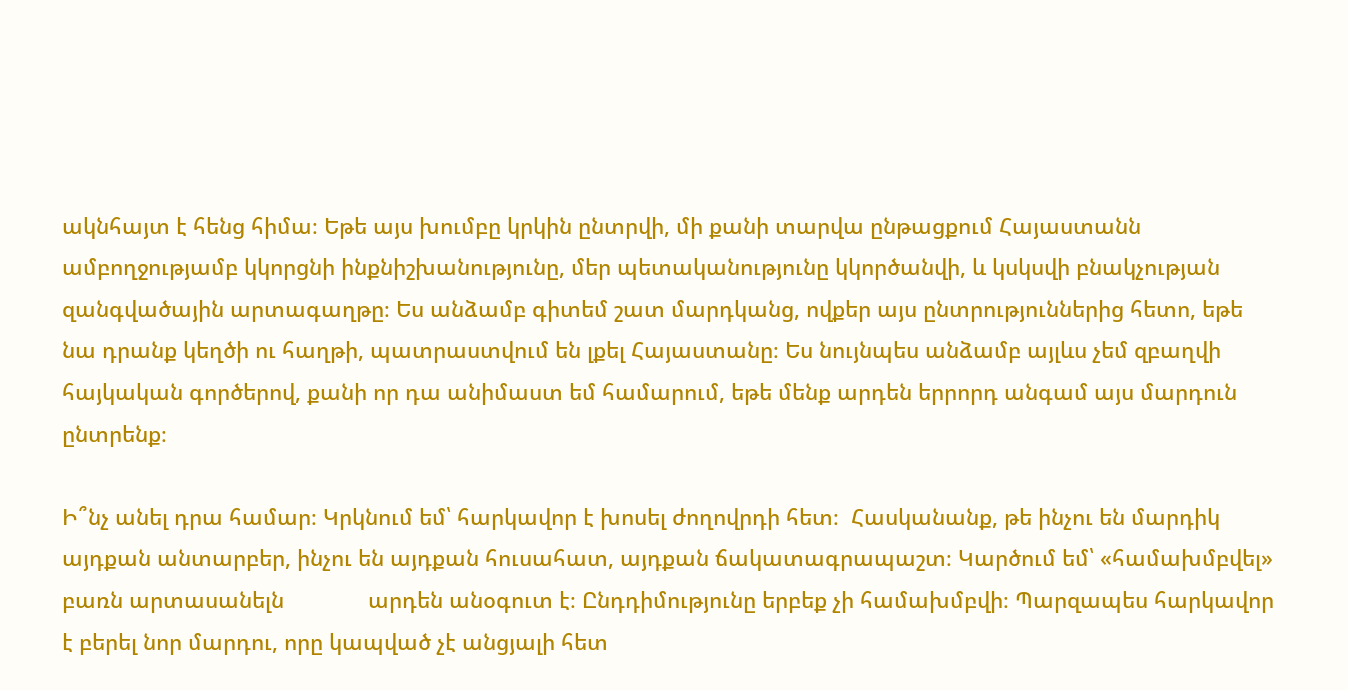ակնհայտ է հենց հիմա։ Եթե այս խումբը կրկին ընտրվի, մի քանի տարվա ընթացքում Հայաստանն ամբողջությամբ կկորցնի ինքնիշխանությունը, մեր պետականությունը կկործանվի, և կսկսվի բնակչության զանգվածային արտագաղթը։ Ես անձամբ գիտեմ շատ մարդկանց, ովքեր այս ընտրություններից հետո, եթե նա դրանք կեղծի ու հաղթի, պատրաստվում են լքել Հայաստանը։ Ես նույնպես անձամբ այլևս չեմ զբաղվի հայկական գործերով, քանի որ դա անիմաստ եմ համարում, եթե մենք արդեն երրորդ անգամ այս մարդուն ընտրենք։

Ի՞նչ անել դրա համար։ Կրկնում եմ՝ հարկավոր է խոսել ժողովրդի հետ։  Հասկանանք, թե ինչու են մարդիկ այդքան անտարբեր, ինչու են այդքան հուսահատ, այդքան ճակատագրապաշտ։ Կարծում եմ՝ «համախմբվել» բառն արտասանելն              արդեն անօգուտ է։ Ընդդիմությունը երբեք չի համախմբվի։ Պարզապես հարկավոր է բերել նոր մարդու, որը կապված չէ անցյալի հետ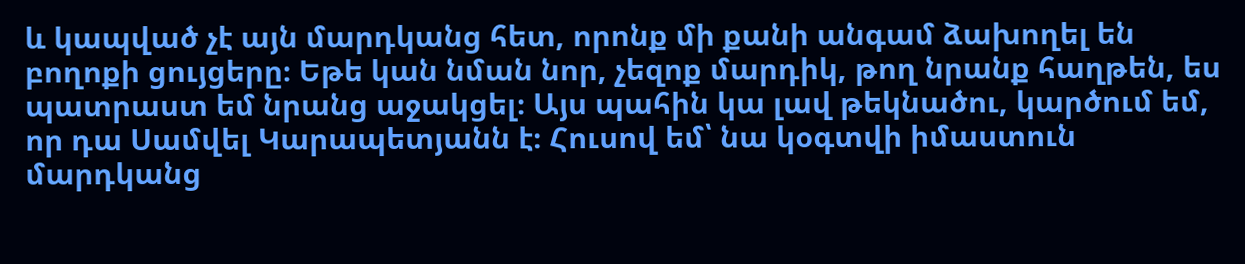և կապված չէ այն մարդկանց հետ, որոնք մի քանի անգամ ձախողել են բողոքի ցույցերը։ Եթե կան նման նոր, չեզոք մարդիկ, թող նրանք հաղթեն, ես պատրաստ եմ նրանց աջակցել։ Այս պահին կա լավ թեկնածու, կարծում եմ, որ դա Սամվել Կարապետյանն է։ Հուսով եմ՝ նա կօգտվի իմաստուն մարդկանց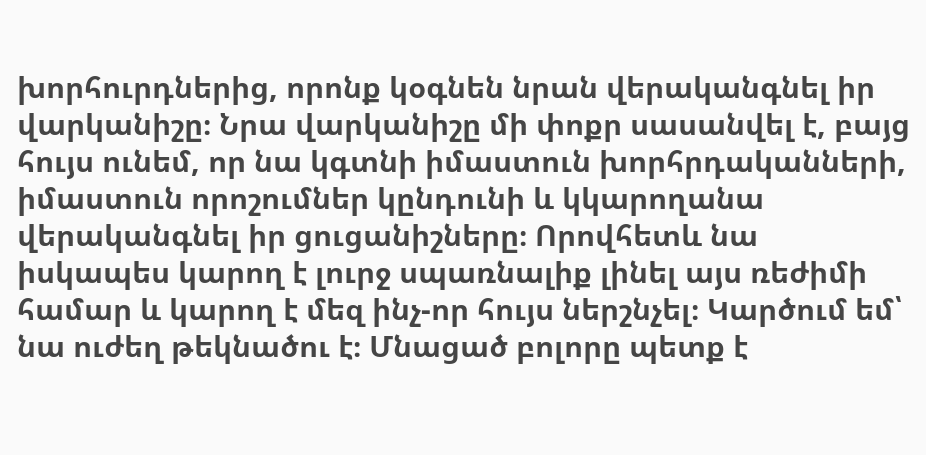խորհուրդներից, որոնք կօգնեն նրան վերականգնել իր վարկանիշը։ Նրա վարկանիշը մի փոքր սասանվել է, բայց հույս ունեմ, որ նա կգտնի իմաստուն խորհրդականների, իմաստուն որոշումներ կընդունի և կկարողանա վերականգնել իր ցուցանիշները։ Որովհետև նա իսկապես կարող է լուրջ սպառնալիք լինել այս ռեժիմի համար և կարող է մեզ ինչ-որ հույս ներշնչել։ Կարծում եմ՝ նա ուժեղ թեկնածու է։ Մնացած բոլորը պետք է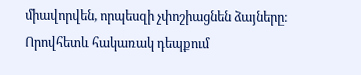միավորվեն, որպեսզի չփոշիացնեն ձայները։ Որովհետև հակառակ դեպքում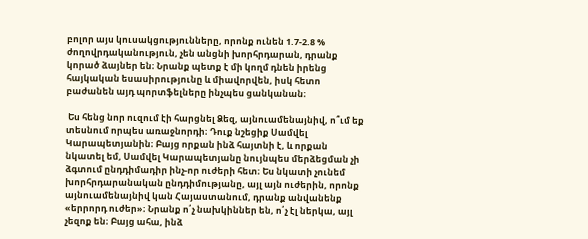բոլոր այս կուսակցությունները, որոնք ունեն 1.7-2.8 % ժողովրդականություն, չեն անցնի խորհրդարան, դրանք կորած ձայներ են։ Նրանք պետք է մի կողմ դնեն իրենց հայկական եսասիրությունը և միավորվեն, իսկ հետո բաժանեն այդ պորտֆելները ինչպես ցանկանան։

 Ես հենց նոր ուզում էի հարցնել Ձեզ, այնուամենայնիվ, ո՞ւմ եք տեսնում որպես առաջնորդի։ Դուք նշեցիք Սամվել Կարապետյանին։ Բայց որքան ինձ հայտնի է, և որքան նկատել եմ, Սամվել Կարապետյանը նույնպես մերձեցման չի ձգտում ընդդիմադիր ինչ-որ ուժերի հետ։ Ես նկատի չունեմ խորհրդարանական ընդդիմությանը, այլ այն ուժերին, որոնք այնուամենայնիվ կան Հայաստանում, դրանք անվանենք «երրորդ ուժեր»։ Նրանք ո՛չ նախկիններ են, ո՛չ էլ ներկա, այլ չեզոք են։ Բայց ահա, ինձ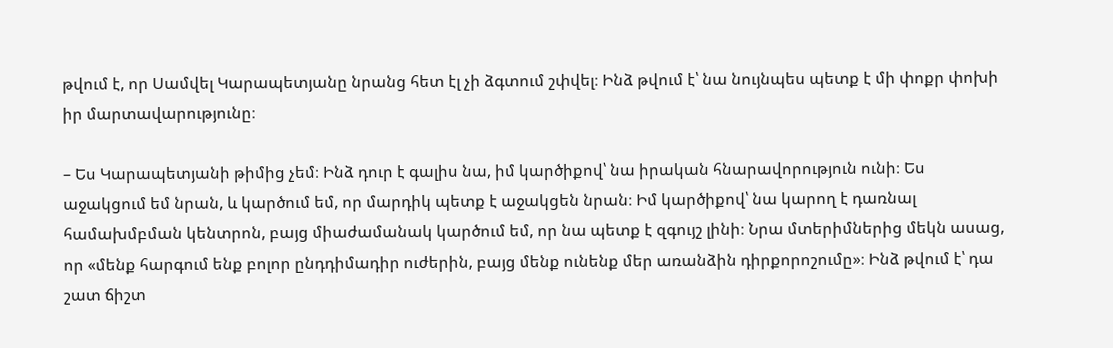թվում է, որ Սամվել Կարապետյանը նրանց հետ էլ չի ձգտում շփվել։ Ինձ թվում է՝ նա նույնպես պետք է մի փոքր փոխի իր մարտավարությունը։

– Ես Կարապետյանի թիմից չեմ։ Ինձ դուր է գալիս նա, իմ կարծիքով՝ նա իրական հնարավորություն ունի։ Ես աջակցում եմ նրան, և կարծում եմ, որ մարդիկ պետք է աջակցեն նրան։ Իմ կարծիքով՝ նա կարող է դառնալ համախմբման կենտրոն, բայց միաժամանակ կարծում եմ, որ նա պետք է զգույշ լինի։ Նրա մտերիմներից մեկն ասաց, որ «մենք հարգում ենք բոլոր ընդդիմադիր ուժերին, բայց մենք ունենք մեր առանձին դիրքորոշումը»։ Ինձ թվում է՝ դա շատ ճիշտ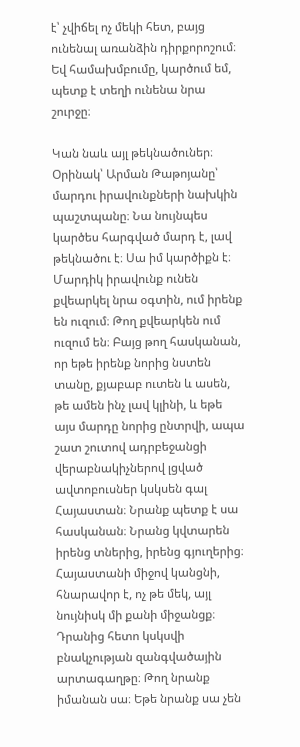է՝ չվիճել ոչ մեկի հետ, բայց ունենալ առանձին դիրքորոշում։ Եվ համախմբումը, կարծում եմ, պետք է տեղի ունենա նրա շուրջը։

Կան նաև այլ թեկնածուներ։ Օրինակ՝ Արման Թաթոյանը՝ մարդու իրավունքների նախկին պաշտպանը։ Նա նույնպես կարծես հարգված մարդ է, լավ թեկնածու է։ Սա իմ կարծիքն է։ Մարդիկ իրավունք ունեն քվեարկել նրա օգտին, ում իրենք են ուզում։ Թող քվեարկեն ում ուզում են։ Բայց թող հասկանան, որ եթե իրենք նորից նստեն տանը, քյաբաբ ուտեն և ասեն, թե ամեն ինչ լավ կլինի, և եթե այս մարդը նորից ընտրվի, ապա շատ շուտով ադրբեջանցի վերաբնակիչներով լցված ավտոբուսներ կսկսեն գալ Հայաստան։ Նրանք պետք է սա հասկանան։ Նրանց կվտարեն իրենց տներից, իրենց գյուղերից։ Հայաստանի միջով կանցնի, հնարավոր է, ոչ թե մեկ, այլ նույնիսկ մի քանի միջանցք։ Դրանից հետո կսկսվի բնակչության զանգվածային արտագաղթը։ Թող նրանք իմանան սա։ Եթե նրանք սա չեն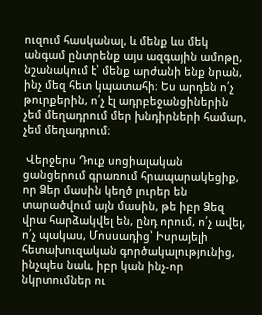ուզում հասկանալ, և մենք ևս մեկ անգամ ընտրենք այս ազգային ամոթը, նշանակում է՝ մենք արժանի ենք նրան, ինչ մեզ հետ կպատահի։ Ես արդեն ո՛չ թուրքերին, ո՛չ էլ ադրբեջանցիներին չեմ մեղադրում մեր խնդիրների համար, չեմ մեղադրում։

 Վերջերս Դուք սոցիալական ցանցերում գրառում հրապարակեցիք, որ Ձեր մասին կեղծ լուրեր են տարածվում այն մասին, թե իբր Ձեզ վրա հարձակվել են, ընդ որում, ո՛չ ավել, ո՛չ պակաս, Մոսսադից՝ Իսրայելի հետախուզական գործակալությունից, ինչպես նաև, իբր կան ինչ-որ նկրտումներ ու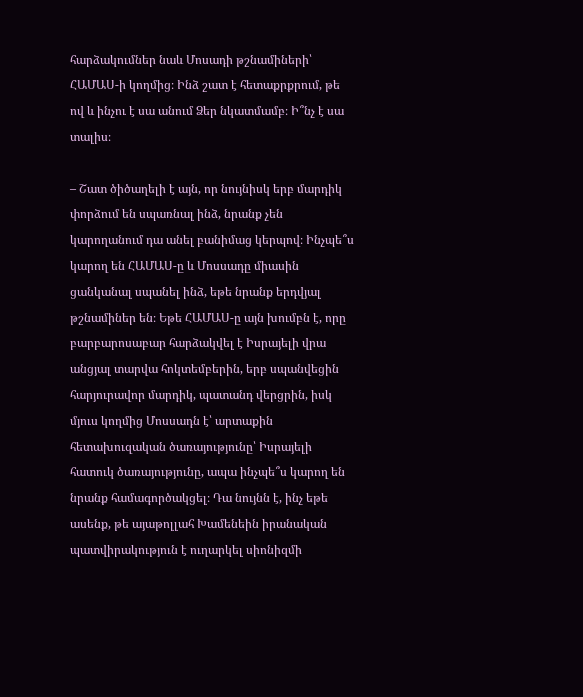հարձակումներ նաև Մոսադի թշնամիների՝ ՀԱՄԱՍ-ի կողմից։ Ինձ շատ է հետաքրքրում, թե ով և ինչու է սա անում Ձեր նկատմամբ։ Ի՞նչ է սա տալիս։

– Շատ ծիծաղելի է այն, որ նույնիսկ երբ մարդիկ փորձում են սպառնալ ինձ, նրանք չեն կարողանում դա անել բանիմաց կերպով։ Ինչպե՞ս կարող են ՀԱՄԱՍ-ը և Մոսսադը միասին ցանկանալ սպանել ինձ, եթե նրանք երդվյալ թշնամիներ են։ Եթե ՀԱՄԱՍ-ը այն խումբն է, որը բարբարոսաբար հարձակվել է Իսրայելի վրա անցյալ տարվա հոկտեմբերին, երբ սպանվեցին հարյուրավոր մարդիկ, պատանդ վերցրին, իսկ մյուս կողմից Մոսսադն է՝ արտաքին հետախուզական ծառայությունը՝ Իսրայելի հատուկ ծառայությունը, ապա ինչպե՞ս կարող են նրանք համագործակցել։ Դա նույնն է, ինչ եթե  ասենք, թե այաթոլլահ Խամենեին իրանական պատվիրակություն է ուղարկել սիոնիզմի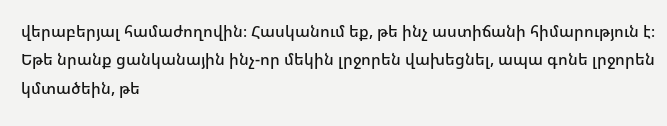վերաբերյալ համաժողովին։ Հասկանում եք, թե ինչ աստիճանի հիմարություն է։ Եթե նրանք ցանկանային ինչ-որ մեկին լրջորեն վախեցնել, ապա գոնե լրջորեն կմտածեին, թե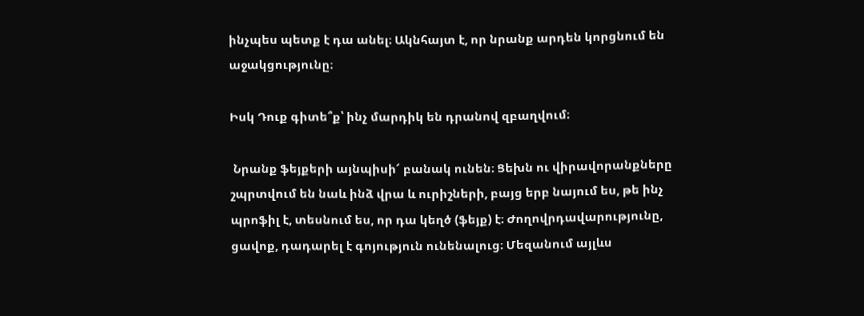ինչպես պետք է դա անել։ Ակնհայտ է, որ նրանք արդեն կորցնում են աջակցությունը։

Իսկ Դուք գիտե՞ք՝ ինչ մարդիկ են դրանով զբաղվում։

 Նրանք ֆեյքերի այնպիսի՜ բանակ ունեն։ Ցեխն ու վիրավորանքները շպրտվում են նաև ինձ վրա և ուրիշների, բայց երբ նայում ես, թե ինչ պրոֆիլ է, տեսնում ես, որ դա կեղծ (ֆեյք) է։ Ժողովրդավարությունը, ցավոք, դադարել է գոյություն ունենալուց։ Մեզանում այլևս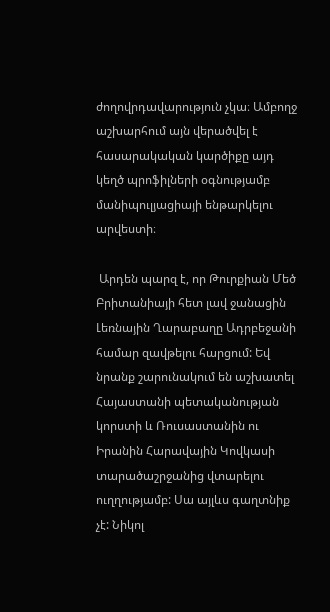ժողովրդավարություն չկա։ Ամբողջ աշխարհում այն վերածվել է հասարակական կարծիքը այդ կեղծ պրոֆիլների օգնությամբ մանիպուլյացիայի ենթարկելու արվեստի։

 Արդեն պարզ է, որ Թուրքիան Մեծ Բրիտանիայի հետ լավ ջանացին Լեռնային Ղարաբաղը Ադրբեջանի համար զավթելու հարցում: Եվ նրանք շարունակում են աշխատել Հայաստանի պետականության կորստի և Ռուսաստանին ու Իրանին Հարավային Կովկասի տարածաշրջանից վտարելու ուղղությամբ: Սա այլևս գաղտնիք չէ: Նիկոլ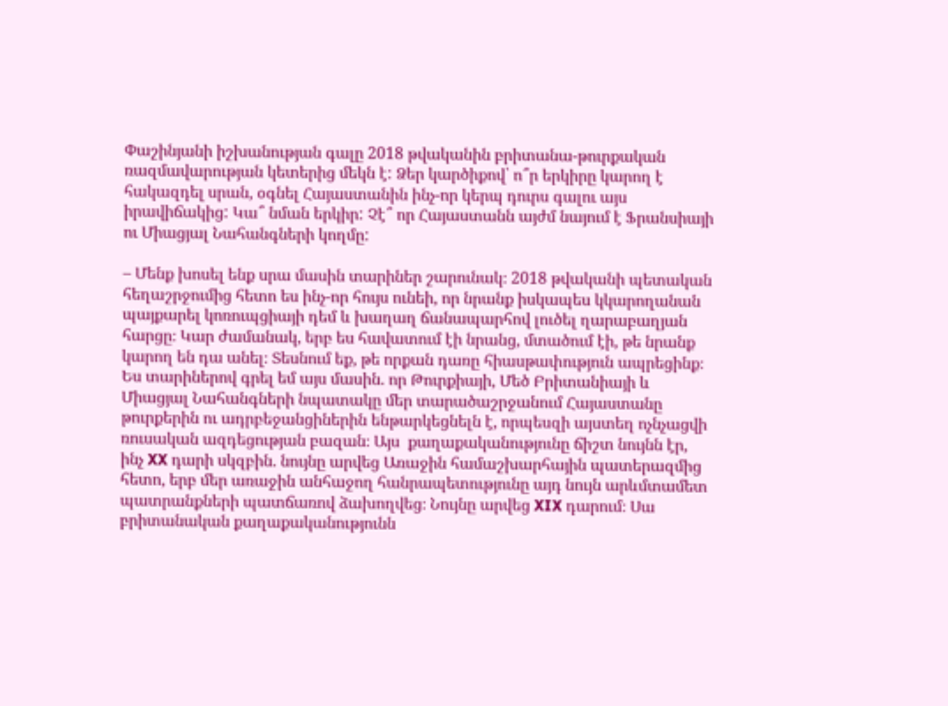Փաշինյանի իշխանության գալը 2018 թվականին բրիտանա-թուրքական ռազմավարության կետերից մեկն է: Ձեր կարծիքով՝ ո՞ր երկիրը կարող է հակազդել սրան, օգնել Հայաստանին ինչ-որ կերպ դուրս գալու այս իրավիճակից: Կա՞ նման երկիր: Չէ՞ որ Հայաստանն այժմ նայում է Ֆրանսիայի ու Միացյալ Նահանգների կողմը:

– Մենք խոսել ենք սրա մասին տարիներ շարունակ։ 2018 թվականի պետական հեղաշրջումից հետո ես ինչ-որ հույս ունեի, որ նրանք իսկապես կկարողանան պայքարել կոռուպցիայի դեմ և խաղաղ ճանապարհով լուծել ղարաբաղյան հարցը։ Կար ժամանակ, երբ ես հավատում էի նրանց, մտածում էի, թե նրանք կարող են դա անել։ Տեսնում եք, թե որքան դառը հիասթափություն ապրեցինք։ Ես տարիներով գրել եմ այս մասին. որ Թուրքիայի, Մեծ Բրիտանիայի և Միացյալ Նահանգների նպատակը մեր տարածաշրջանում Հայաստանը թուրքերին ու ադրբեջանցիներին ենթարկեցնելն է, որպեսզի այստեղ ոչնչացվի ռուսական ազդեցության բազան։ Այս  քաղաքականությունը ճիշտ նույնն էր, ինչ XX դարի սկզբին. նույնը արվեց Առաջին համաշխարհային պատերազմից հետո, երբ մեր առաջին անհաջող հանրապետությունը այդ նույն արևմտամետ պատրանքների պատճառով ձախողվեց։ Նույնը արվեց XIX դարում։ Սա բրիտանական քաղաքականությունն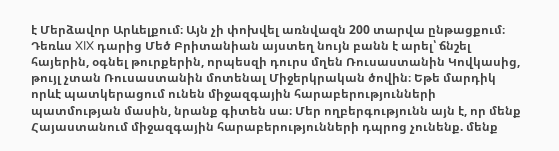է Մերձավոր Արևելքում։ Այն չի փոխվել առնվազն 200 տարվա ընթացքում։ Դեռևս XIX դարից Մեծ Բրիտանիան այստեղ նույն բանն է արել՝ ճնշել հայերին, օգնել թուրքերին, որպեսզի դուրս մղեն Ռուսաստանին Կովկասից, թույլ չտան Ռուսաստանին մոտենալ Միջերկրական ծովին։ Եթե մարդիկ որևէ պատկերացում ունեն միջազգային հարաբերությունների պատմության մասին, նրանք գիտեն սա։ Մեր ողբերգությունն այն է, որ մենք Հայաստանում միջազգային հարաբերությունների դպրոց չունենք. մենք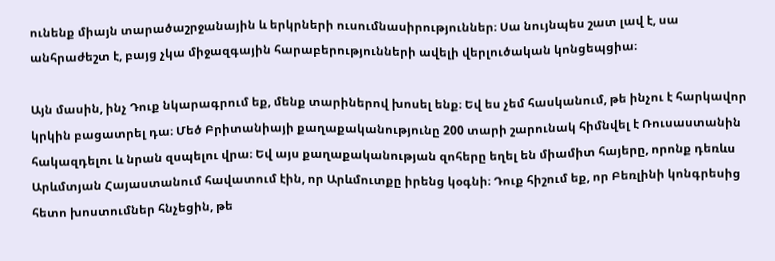ունենք միայն տարածաշրջանային և երկրների ուսումնասիրություններ։ Սա նույնպես շատ լավ է, սա անհրաժեշտ է, բայց չկա միջազգային հարաբերությունների ավելի վերլուծական կոնցեպցիա։

Այն մասին, ինչ Դուք նկարագրում եք, մենք տարիներով խոսել ենք։ Եվ ես չեմ հասկանում, թե ինչու է հարկավոր կրկին բացատրել դա։ Մեծ Բրիտանիայի քաղաքականությունը 200 տարի շարունակ հիմնվել է Ռուսաստանին հակազդելու և նրան զսպելու վրա։ Եվ այս քաղաքականության զոհերը եղել են միամիտ հայերը, որոնք դեռևս Արևմտյան Հայաստանում հավատում էին, որ Արևմուտքը իրենց կօգնի։ Դուք հիշում եք, որ Բեռլինի կոնգրեսից հետո խոստումներ հնչեցին, թե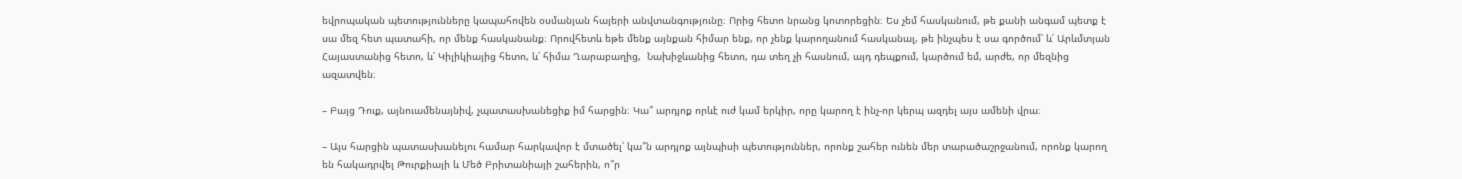եվրոպական պետությունները կապահովեն օսմանյան հայերի անվտանգությունը։ Որից հետո նրանց կոտորեցին։ Ես չեմ հասկանում, թե քանի անգամ պետք է սա մեզ հետ պատահի, որ մենք հասկանանք։ Որովհետև եթե մենք այնքան հիմար ենք, որ չենք կարողանում հասկանալ, թե ինչպես է սա գործում՝ և՛ Արևմտյան Հայաստանից հետո, և՛ Կիլիկիայից հետո, և՛ հիմա Ղարաբաղից,  Նախիջևանից հետո, դա տեղ չի հասնում, այդ դեպքում, կարծում եմ, արժե, որ մեզնից  ազատվեն։

– Բայց Դուք, այնուամենայնիվ, չպատասխանեցիք իմ հարցին։ Կա՞ արդյոք որևէ ուժ կամ երկիր, որը կարող է ինչ-որ կերպ ազդել այս ամենի վրա։

– Այս հարցին պատասխանելու համար հարկավոր է մտածել՝ կա՞ն արդյոք այնպիսի պետություններ, որոնք շահեր ունեն մեր տարածաշրջանում, որոնք կարող են հակադրվել Թուրքիայի և Մեծ Բրիտանիայի շահերին, ո՞ր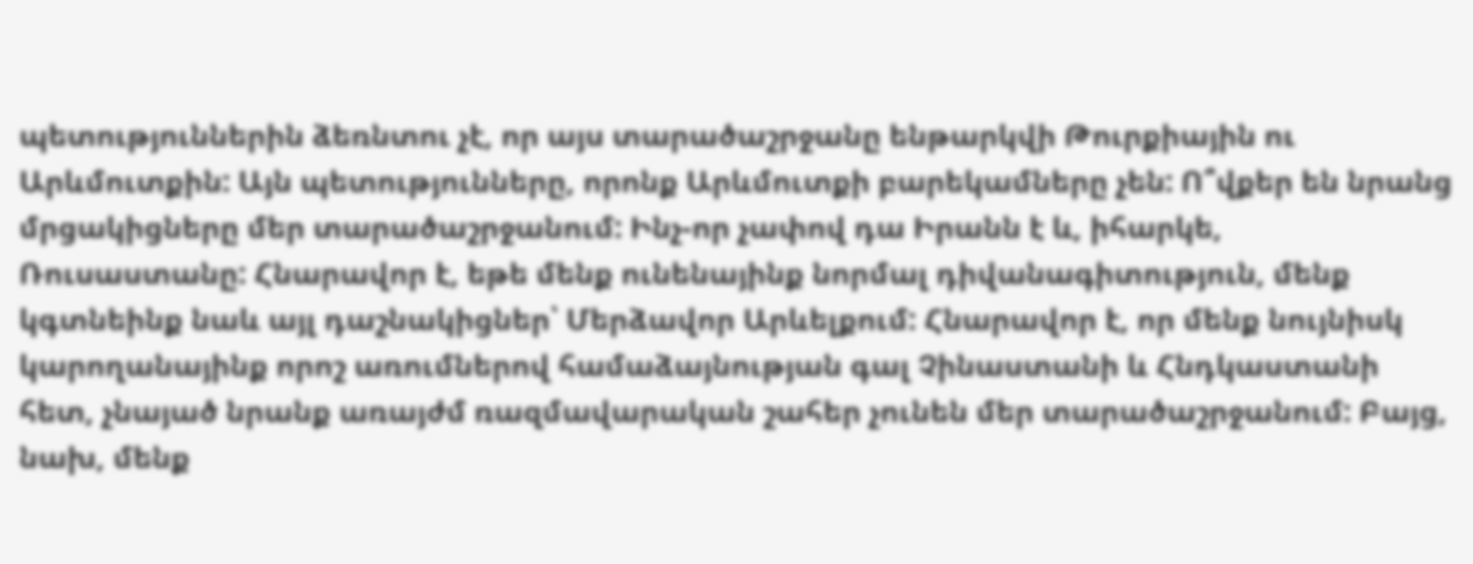պետություններին ձեռնտու չէ, որ այս տարածաշրջանը ենթարկվի Թուրքիային ու Արևմուտքին: Այն պետությունները, որոնք Արևմուտքի բարեկամները չեն: Ո՞վքեր են նրանց մրցակիցները մեր տարածաշրջանում: Ինչ-որ չափով դա Իրանն է և, իհարկե, Ռուսաստանը: Հնարավոր է, եթե մենք ունենայինք նորմալ դիվանագիտություն, մենք կգտնեինք նաև այլ դաշնակիցներ՝ Մերձավոր Արևելքում: Հնարավոր է, որ մենք նույնիսկ կարողանայինք որոշ առումներով համաձայնության գալ Չինաստանի և Հնդկաստանի հետ, չնայած նրանք առայժմ ռազմավարական շահեր չունեն մեր տարածաշրջանում: Բայց, նախ, մենք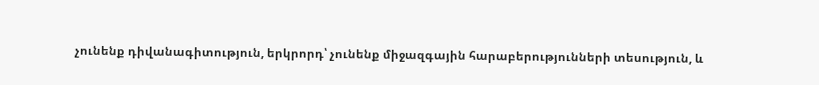չունենք դիվանագիտություն, երկրորդ՝ չունենք միջազգային հարաբերությունների տեսություն, և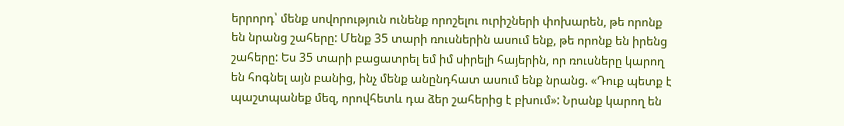երրորդ՝ մենք սովորություն ունենք որոշելու ուրիշների փոխարեն, թե որոնք են նրանց շահերը: Մենք 35 տարի ռուսներին ասում ենք, թե որոնք են իրենց շահերը: Ես 35 տարի բացատրել եմ իմ սիրելի հայերին, որ ռուսները կարող են հոգնել այն բանից, ինչ մենք անընդհատ ասում ենք նրանց. «Դուք պետք է պաշտպանեք մեզ, որովհետև դա ձեր շահերից է բխում»: Նրանք կարող են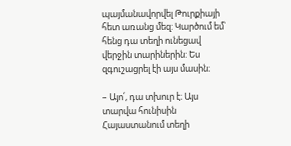պայմանավորվել Թուրքիայի հետ առանց մեզ: Կարծում եմ՝ հենց դա տեղի ունեցավ վերջին տարիներին: Ես զգուշացրել էի այս մասին։

– Այո՛, դա տխուր է։ Այս տարվա հունիսին Հայաստանում տեղի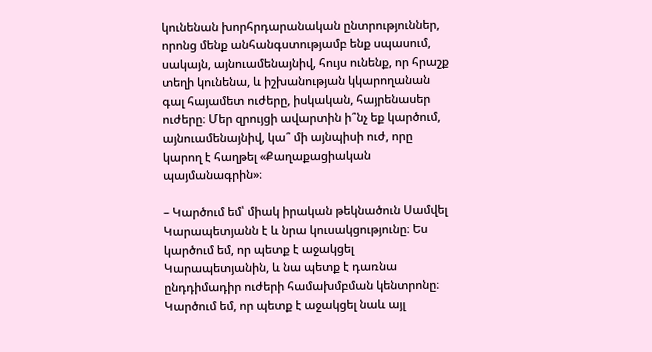կունենան խորհրդարանական ընտրություններ, որոնց մենք անհանգստությամբ ենք սպասում, սակայն, այնուամենայնիվ, հույս ունենք, որ հրաշք տեղի կունենա, և իշխանության կկարողանան գալ հայամետ ուժերը, իսկական, հայրենասեր ուժերը։ Մեր զրույցի ավարտին ի՞նչ եք կարծում, այնուամենայնիվ, կա՞ մի այնպիսի ուժ, որը կարող է հաղթել «Քաղաքացիական պայմանագրին»։

– Կարծում եմ՝ միակ իրական թեկնածուն Սամվել Կարապետյանն է և նրա կուսակցությունը։ Ես կարծում եմ, որ պետք է աջակցել Կարապետյանին, և նա պետք է դառնա ընդդիմադիր ուժերի համախմբման կենտրոնը։ Կարծում եմ, որ պետք է աջակցել նաև այլ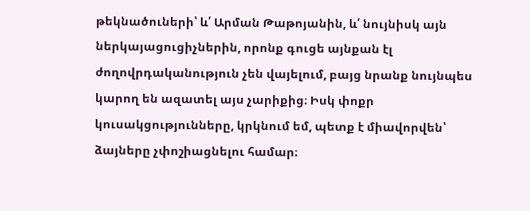թեկնածուների՝ և՛ Արման Թաթոյանին, և՛ նույնիսկ այն ներկայացուցիչներին, որոնք գուցե այնքան էլ ժողովրդականություն չեն վայելում, բայց նրանք նույնպես կարող են ազատել այս չարիքից։ Իսկ փոքր կուսակցությունները, կրկնում եմ, պետք է միավորվեն՝ ձայները չփոշիացնելու համար։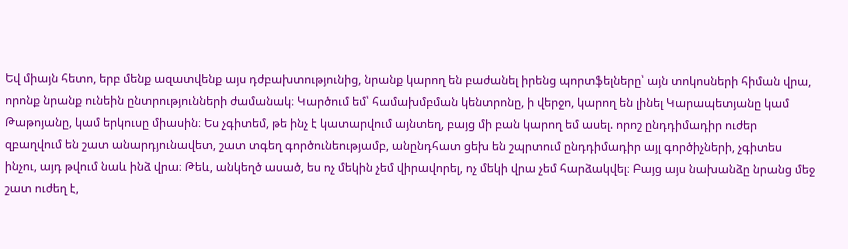Եվ միայն հետո, երբ մենք ազատվենք այս դժբախտությունից, նրանք կարող են բաժանել իրենց պորտֆելները՝ այն տոկոսների հիման վրա, որոնք նրանք ունեին ընտրությունների ժամանակ։ Կարծում եմ՝ համախմբման կենտրոնը, ի վերջո, կարող են լինել Կարապետյանը կամ Թաթոյանը, կամ երկուսը միասին։ Ես չգիտեմ, թե ինչ է կատարվում այնտեղ, բայց մի բան կարող եմ ասել. որոշ ընդդիմադիր ուժեր զբաղվում են շատ անարդյունավետ, շատ տգեղ գործունեությամբ, անընդհատ ցեխ են շպրտում ընդդիմադիր այլ գործիչների, չգիտես ինչու, այդ թվում նաև ինձ վրա։ Թեև, անկեղծ ասած, ես ոչ մեկին չեմ վիրավորել, ոչ մեկի վրա չեմ հարձակվել։ Բայց այս նախանձը նրանց մեջ շատ ուժեղ է,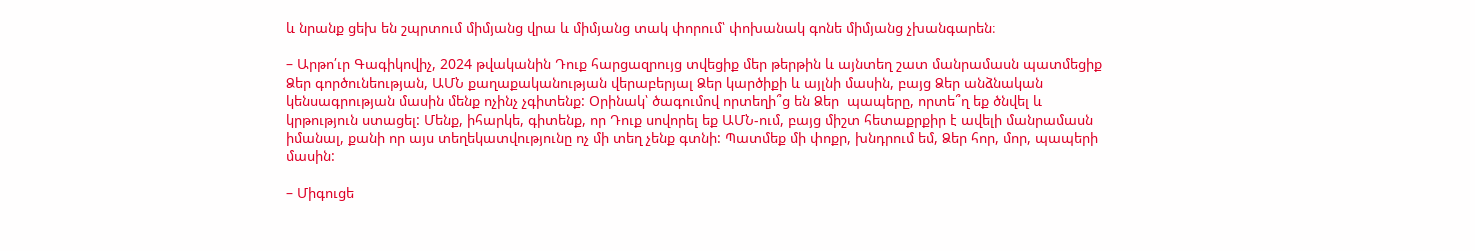և նրանք ցեխ են շպրտում միմյանց վրա և միմյանց տակ փորում՝ փոխանակ գոնե միմյանց չխանգարեն։

– Արթո՛ւր Գագիկովիչ, 2024 թվականին Դուք հարցազրույց տվեցիք մեր թերթին և այնտեղ շատ մանրամասն պատմեցիք Ձեր գործունեության, ԱՄՆ քաղաքականության վերաբերյալ Ձեր կարծիքի և այլնի մասին, բայց Ձեր անձնական կենսագրության մասին մենք ոչինչ չգիտենք: Օրինակ՝ ծագումով որտեղի՞ց են Ձեր  պապերը, որտե՞ղ եք ծնվել և կրթություն ստացել: Մենք, իհարկե, գիտենք, որ Դուք սովորել եք ԱՄՆ-ում, բայց միշտ հետաքրքիր է ավելի մանրամասն իմանալ, քանի որ այս տեղեկատվությունը ոչ մի տեղ չենք գտնի: Պատմեք մի փոքր, խնդրում եմ, Ձեր հոր, մոր, պապերի մասին:

– Միգուցե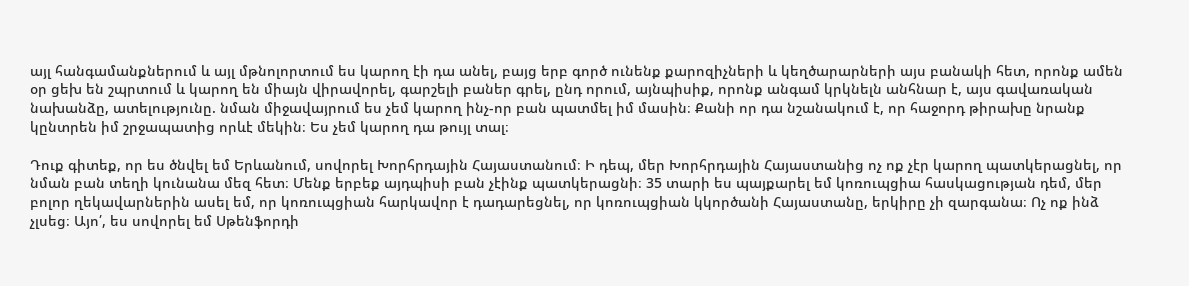այլ հանգամանքներում և այլ մթնոլորտում ես կարող էի դա անել, բայց երբ գործ ունենք քարոզիչների և կեղծարարների այս բանակի հետ, որոնք ամեն օր ցեխ են շպրտում և կարող են միայն վիրավորել, գարշելի բաներ գրել, ընդ որում, այնպիսիք, որոնք անգամ կրկնելն անհնար է, այս գավառական նախանձը, ատելությունը. նման միջավայրում ես չեմ կարող ինչ-որ բան պատմել իմ մասին։ Քանի որ դա նշանակում է, որ հաջորդ թիրախը նրանք կընտրեն իմ շրջապատից որևէ մեկին։ Ես չեմ կարող դա թույլ տալ։

Դուք գիտեք, որ ես ծնվել եմ Երևանում, սովորել Խորհրդային Հայաստանում։ Ի դեպ, մեր Խորհրդային Հայաստանից ոչ ոք չէր կարող պատկերացնել, որ նման բան տեղի կունանա մեզ հետ։ Մենք երբեք այդպիսի բան չէինք պատկերացնի։ 35 տարի ես պայքարել եմ կոռուպցիա հասկացության դեմ, մեր բոլոր ղեկավարներին ասել եմ, որ կոռուպցիան հարկավոր է դադարեցնել, որ կոռուպցիան կկործանի Հայաստանը, երկիրը չի զարգանա։ Ոչ ոք ինձ չլսեց։ Այո՛, ես սովորել եմ Սթենֆորդի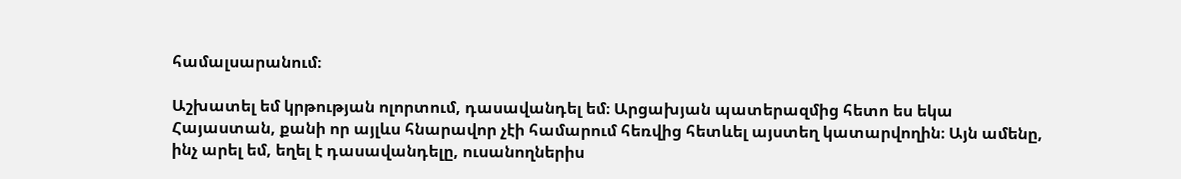համալսարանում։

Աշխատել եմ կրթության ոլորտում, դասավանդել եմ։ Արցախյան պատերազմից հետո ես եկա Հայաստան, քանի որ այլևս հնարավոր չէի համարում հեռվից հետևել այստեղ կատարվողին։ Այն ամենը, ինչ արել եմ, եղել է դասավանդելը, ուսանողներիս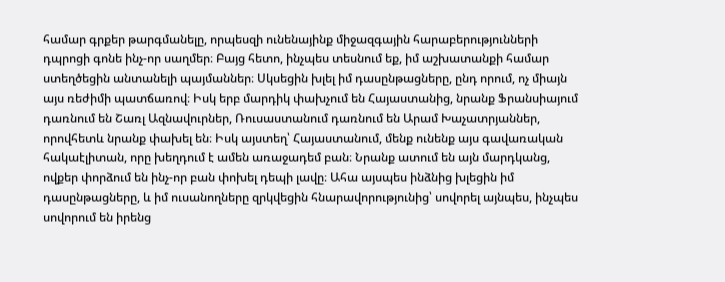համար գրքեր թարգմանելը, որպեսզի ունենայինք միջազգային հարաբերությունների դպրոցի գոնե ինչ-որ սաղմեր։ Բայց հետո, ինչպես տեսնում եք, իմ աշխատանքի համար ստեղծեցին անտանելի պայմաններ։ Սկսեցին խլել իմ դասընթացները, ընդ որում, ոչ միայն այս ռեժիմի պատճառով։ Իսկ երբ մարդիկ փախչում են Հայաստանից, նրանք Ֆրանսիայում դառնում են Շառլ Ազնավուրներ, Ռուսաստանում դառնում են Արամ Խաչատրյաններ, որովհետև նրանք փախել են։ Իսկ այստեղ՝ Հայաստանում, մենք ունենք այս գավառական հակաէլիտան, որը խեղդում է ամեն առաջադեմ բան։ Նրանք ատում են այն մարդկանց, ովքեր փորձում են ինչ-որ բան փոխել դեպի լավը։ Ահա այսպես ինձնից խլեցին իմ դասընթացները, և իմ ուսանողները զրկվեցին հնարավորությունից՝ սովորել այնպես, ինչպես սովորում են իրենց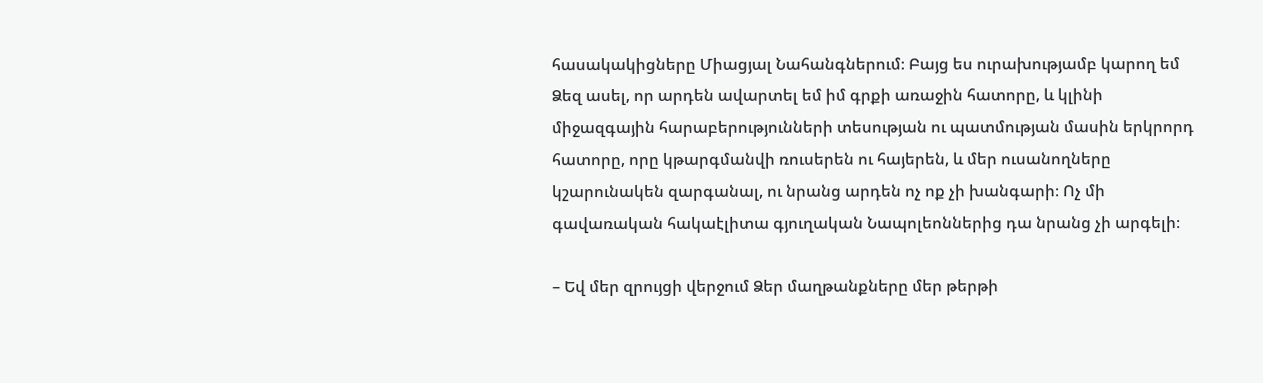հասակակիցները Միացյալ Նահանգներում։ Բայց ես ուրախությամբ կարող եմ Ձեզ ասել, որ արդեն ավարտել եմ իմ գրքի առաջին հատորը, և կլինի միջազգային հարաբերությունների տեսության ու պատմության մասին երկրորդ հատորը, որը կթարգմանվի ռուսերեն ու հայերեն, և մեր ուսանողները կշարունակեն զարգանալ, ու նրանց արդեն ոչ ոք չի խանգարի։ Ոչ մի գավառական հակաէլիտա գյուղական Նապոլեոններից դա նրանց չի արգելի։

– Եվ մեր զրույցի վերջում Ձեր մաղթանքները մեր թերթի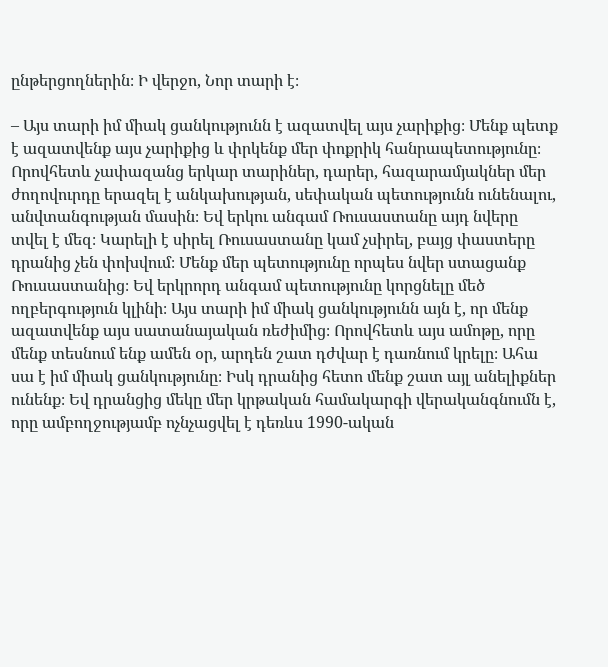ընթերցողներին։ Ի վերջո, Նոր տարի է։

– Այս տարի իմ միակ ցանկությունն է ազատվել այս չարիքից։ Մենք պետք է ազատվենք այս չարիքից և փրկենք մեր փոքրիկ հանրապետությունը։ Որովհետև չափազանց երկար տարիներ, դարեր, հազարամյակներ մեր ժողովուրդը երազել է անկախության, սեփական պետությունն ունենալու, անվտանգության մասին։ Եվ երկու անգամ Ռուսաստանը այդ նվերը տվել է մեզ։ Կարելի է սիրել Ռուսաստանը կամ չսիրել, բայց փաստերը դրանից չեն փոխվում։ Մենք մեր պետությունը որպես նվեր ստացանք Ռուսաստանից։ Եվ երկրորդ անգամ պետությունը կորցնելը մեծ ողբերգություն կլինի։ Այս տարի իմ միակ ցանկությունն այն է, որ մենք ազատվենք այս սատանայական ռեժիմից։ Որովհետև այս ամոթը, որը մենք տեսնում ենք ամեն օր, արդեն շատ դժվար է դառնում կրելը։ Ահա սա է իմ միակ ցանկությունը։ Իսկ դրանից հետո մենք շատ այլ անելիքներ ունենք։ Եվ դրանցից մեկը մեր կրթական համակարգի վերականգնումն է, որը ամբողջությամբ ոչնչացվել է դեռևս 1990-ական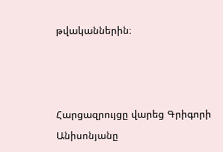թվականներին։



Հարցազրույցը վարեց Գրիգորի Անիսոնյանը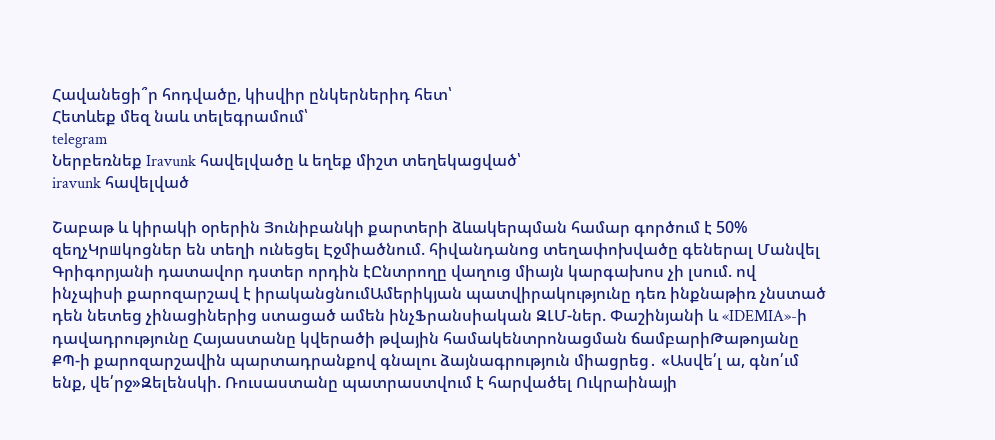Հավանեցի՞ր հոդվածը, կիսվիր ընկերներիդ հետ՝
Հետևեք մեզ նաև տելեգրամում՝
telegram
Ներբեռնեք Iravunk հավելվածը և եղեք միշտ տեղեկացված՝
iravunk հավելված

Շաբաթ և կիրակի օրերին Յունիբանկի քարտերի ձևակերպման համար գործում է 50% զեղչԿրшկոցներ են տեղի ունեցել Էջմիածնում. հիվանդանոց տեղափոխվածը գեներալ Մանվել Գրիգորյանի դատավոր դստեր որդին էԸնտրողը վաղուց միայն կարգախոս չի լսում. ով ինչպիսի քարոզարշավ է իրականցնումԱմերիկյան պատվիրակությունը դեռ ինքնաթիռ չնստած դեն նետեց չինացիներից ստացած ամեն ինչՖրանսիական ԶԼՄ-ներ. Փաշինյանի և «IDEMIA»-ի դավադրությունը Հայաստանը կվերածի թվային համակենտրոնացման ճամբարիԹաթոյանը ՔՊ-ի քարոզարշավին պարտադրանքով գնալու ձայնագրություն միացրեց․ «Ասվե՛լ ա, գնո՛ւմ ենք, վե՛րջ»Զելենսկի. Ռուսաստանը պատրաստվում է հարվածել Ուկրաինայի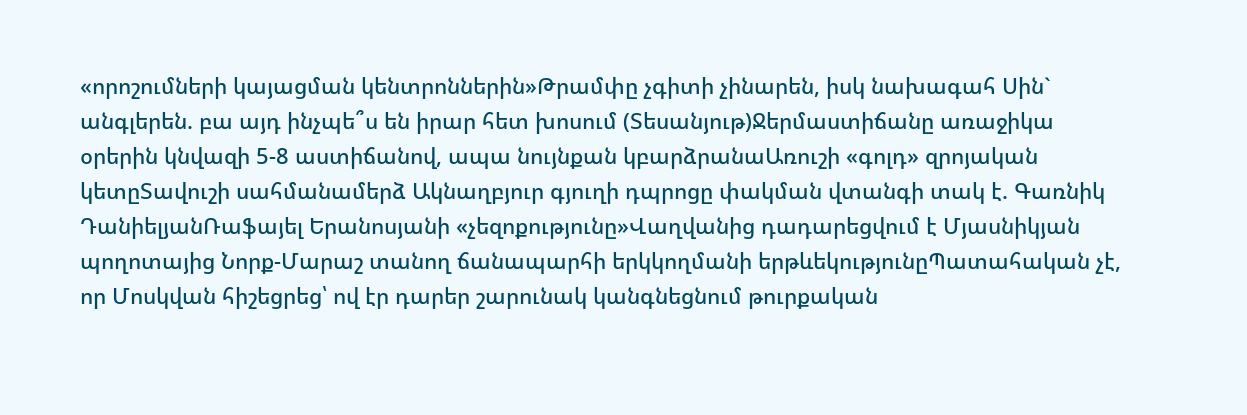«որոշումների կայացման կենտրոններին»Թրամփը չգիտի չինարեն, իսկ նախագահ Սին` անգլերեն. բա այդ ինչպե՞ս են իրար հետ խոսում (Տեսանյութ)Ջերմաստիճանը առաջիկա օրերին կնվազի 5-8 աստիճանով, ապա նույնքան կբարձրանաԱռուշի «գոլդ» զրոյական կետըՏավուշի սահմանամերձ Ակնաղբյուր գյուղի դպրոցը փակման վտանգի տակ է. Գառնիկ ԴանիելյանՌաֆայել Երանոսյանի «չեզոքությունը»Վաղվանից դադարեցվում է Մյասնիկյան պողոտայից Նորք-Մարաշ տանող ճանապարհի երկկողմանի երթևեկությունըՊատահական չէ, որ Մոսկվան հիշեցրեց՝ ով էր դարեր շարունակ կանգնեցնում թուրքական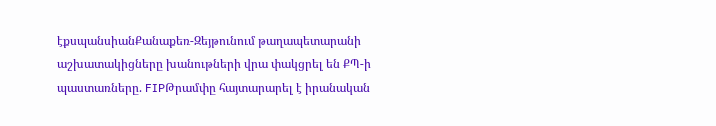էքսպանսիանՔանաքեռ-Զեյթունում թաղապետարանի աշխատակիցները խանութների վրա փակցրել են ՔՊ-ի պաստառները. FIPԹրամփը հայտարարել է իրանական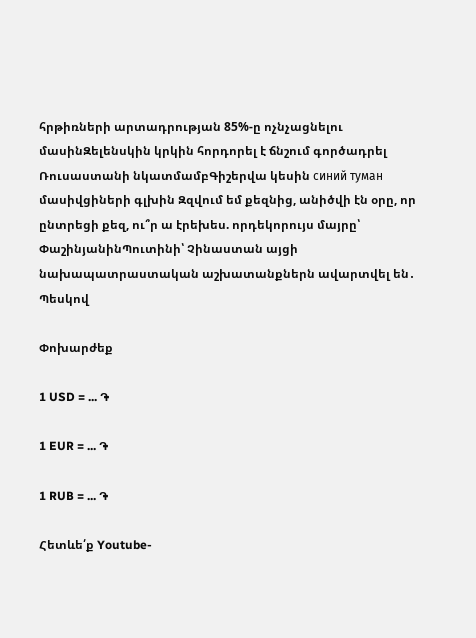հրթիռների արտադրության 85%-ը ոչնչացնելու մասինԶելենսկին կրկին հորդորել է ճնշում գործադրել Ռուսաստանի նկատմամբԳիշերվա կեսին синий туман մասիվցիների գլխին Զզվում եմ քեզնից, անիծվի էն օրը, որ ընտրեցի քեզ, ու՞ր ա էրեխես. որդեկորույս մայրը՝ ՓաշինյանինՊուտինի՝ Չինաստան այցի նախապատրաստական աշխատանքներն ավարտվել են․ Պեսկով

Փոխարժեք

1 USD = ... ֏

1 EUR = ... ֏

1 RUB = ... ֏

Հետևե՛ք Youtube-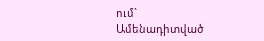ում`
Ամենադիտված